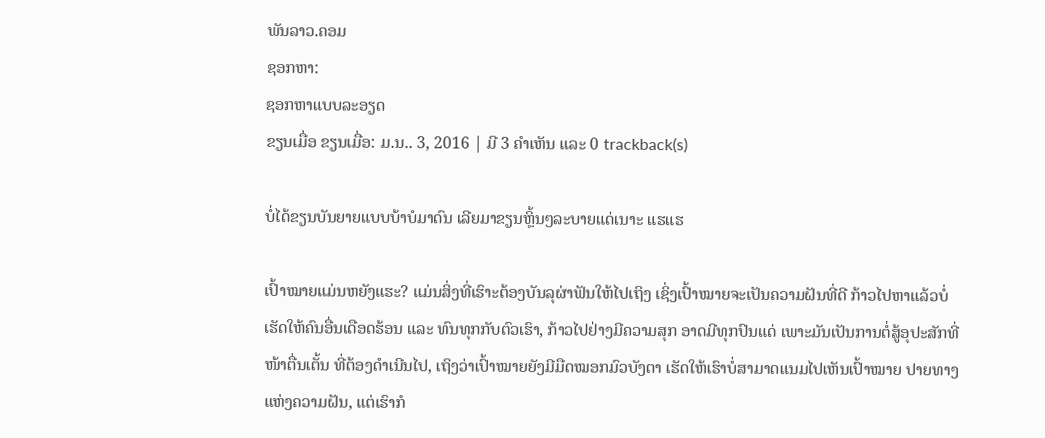ພັນລາວ.ຄອມ
ຊອກຫາ:
ຊອກຫາແບບລະອຽດ
ຂຽນເມື່ອ ຂຽນເມື່ອ: ມ.ນ.. 3, 2016 | ມີ 3 ຄຳເຫັນ ແລະ 0 trackback(s)

ບໍ່ໄດ້ຂຽນບັນຍາຍແບບບ້າບໍມາດົນ ເລີຍມາຂຽນຫຼິ້ນໆລະບາຍແດ່ເນາະ ແຮແຮ

ເປົ້າໝາຍແມ່ນຫຍັງແຮະ? ແມ່ນສິ່ງທີ່ເຮົາະຕ້ອງບັນລຸຜ່າຟັນໃຫ້ໄປເຖິງ ເຊິ່ງເປົ້າໝາຍຈະເປັນຄວາມຝັນທີ່ດີ ກ້າວໄປຫາແລ້ວບໍ່ເຮັດໃຫ້ຄົນອື່ນເດືອດຮ້ອນ ແລະ ທົນທຸກກັບຕົວເຮົາ, ກ້າວໄປຢ່າງມີຄວາມສຸກ ອາດມີທຸກປົນແດ່ ເພາະມັນເປັນການຕໍ່ສູ້ອຸປະສັກທີ່ໜ້າຕື່ນເຕັ້ນ ທີ່ຕ້ອງດຳເນີນໄປ, ເຖິງວ່າເປົ້າໝາຍຍັງມີມືດໝອກມົວບັງຕາ ເຮັດໃຫ້ເຮົາບໍ່ສາມາດແນມໄປເຫັນເປົ້າໝາຍ ປາຍທາງແຫ່ງຄວາມຝັນ, ແຕ່ເຮົາກໍ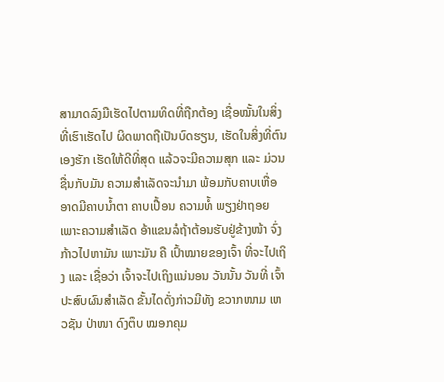ສາມາດລົງມືເຮັດໄປຕາມທິດທີ່ຖືກຕ້ອງ ເຊື່ອໝັ້ນໃນສິ່ງທີ່ເຮົາເຮັດໄປ ຜິດພາດຖືເປັນບົດຮຽນ, ເຮັດໃນສິ່ງທີ່ຕົນເອງຮັກ ເຮັດໃຫ້ດີທີ່ສຸດ ແລ້ວຈະມີຄວາມສຸກ ແລະ ມ່ວນຊື່ນກັບມັນ ຄວາມສຳເລັດຈະນຳມາ ພ້ອມກັບຄາບເຫື່ອ ອາດມີຄາບນໍ້າຕາ ຄາບເປື້ອນ ຄວາມທໍ້ ພຽງຢ່າຖອຍ ເພາະຄວາມສຳເລັດ ອ້າແຂນລໍຖ້າຕ້ອນຮັບຢູ່ຂ້າງໜ້າ ຈົ່ງກ້າວໄປຫາມັນ ເພາະມັນ ຄື ເປົ້າໝາຍຂອງເຈົ້າ ທີ່ຈະໄປເຖິງ ແລະ ເຊື່ອວ່າ ເຈົ້າຈະໄປເຖິງແນ່ນອນ ວັນນັ້ນ ວັນທີ່ ເຈົ້າປະສົບຜົນສຳເລັດ ຂັ້ນໄດດັ່ງກ່າວມີທັງ ຂວາກໜາມ ເຫວຊັນ ປ່າໜາ ດົງຕຶບ ໝອກຄຸມ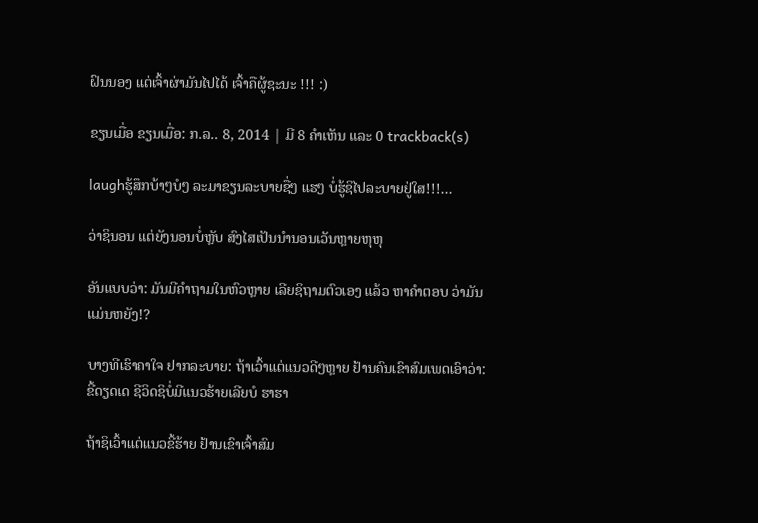ຝົນນອງ ແຕ່ເຈົ້າຜ່າມັນໄປໄດ້ ເຈົ້າຄືຜູ້ຊະນະ !!! :)

ຂຽນເມື່ອ ຂຽນເມື່ອ: ກ.ລ.. 8, 2014 | ມີ 8 ຄຳເຫັນ ແລະ 0 trackback(s)

laughຮູ້ສຶກບ້າໆບໍໆ ລະມາຂຽນລະບາຍຊື່ໆ ແຮໆ ບໍ່ຮູ້ຊິໄປລະບາຍຢູ່ໃສ!!!...

ວ່າຊິນອນ ແຕ່ຍັງນອນບໍ່ຫຼັບ ສົງໄສເປັນນຳນອນເວັນຫຼາຍຫຸຫຸ

ອັນແບບວ່າ: ມັນມີຄຳຖາມໃນຫົວຫຼາຍ ເລີຍຊິຖາມຕົວເອງ ແລ້ວ ຫາຄຳຕອບ ວ່າມັນແມ່ນຫຍັງ!?

ບາງທີເຮົາຄາໃຈ ຢາກລະບາຍ: ຖ້າເວົ້າແຕ່ແນວດີໆຫຼາຍ ຢ້ານຄົນເຂົາສົມເພດເອົາວ່າ: ຂີ້ດຽດເດ ຊີວິດຊິບໍ່ມີແນວຮ້າຍເລີຍບໍ ຮາຮາ

ຖ້າຊິເວົ້າແຕ່ແນວຂີ້ຮ້າຍ ຢ້ານເຂົາເຈົ້າສົມ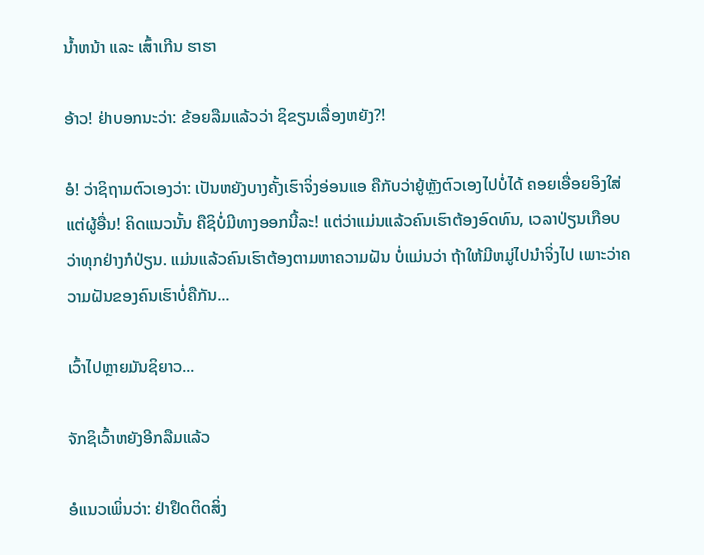ນ້ຳຫນ້າ ແລະ ເສົ້າເກີນ ຮາຮາ

ອ້າວ! ຢ່າບອກນະວ່າ: ຂ້ອຍລືມແລ້ວວ່າ ຊິຂຽນເລື່ອງຫຍັງ?!

ອໍ! ວ່າຊິຖາມຕົວເອງວ່າ: ເປັນຫຍັງບາງຄັ້ງເຮົາຈິ່ງອ່ອນແອ ຄືກັບວ່າຍູ້ຫຼັງຕົວເອງໄປບໍ່ໄດ້ ຄອຍເອື່ອຍອິງໃສ່ແຕ່ຜູ້ອື່ນ! ຄິດແນວນັ້ນ ຄືຊິບໍ່ມີທາງອອກນີ້ລະ! ແຕ່ວ່າແມ່ນແລ້ວຄົນເຮົາຕ້ອງອົດທົນ, ເວລາປ່ຽນເກືອບວ່າທຸກຢ່າງກໍປ່ຽນ. ແມ່ນແລ້ວຄົນເຮົາຕ້ອງຕາມຫາຄວາມຝັນ ບໍ່ແມ່ນວ່າ ຖ້າໃຫ້ມີຫມູ່ໄປນຳຈິ່ງໄປ ເພາະວ່າຄວາມຝັນຂອງຄົນເຮົາບໍ່ຄືກັນ...

ເວົ້າໄປຫຼາຍມັນຊິຍາວ...

ຈັກຊິເວົ້າຫຍັງອີກລືມແລ້ວ

ອໍແນວເພິ່ນວ່າ: ຢ່າຢຶດຕິດສິ່ງ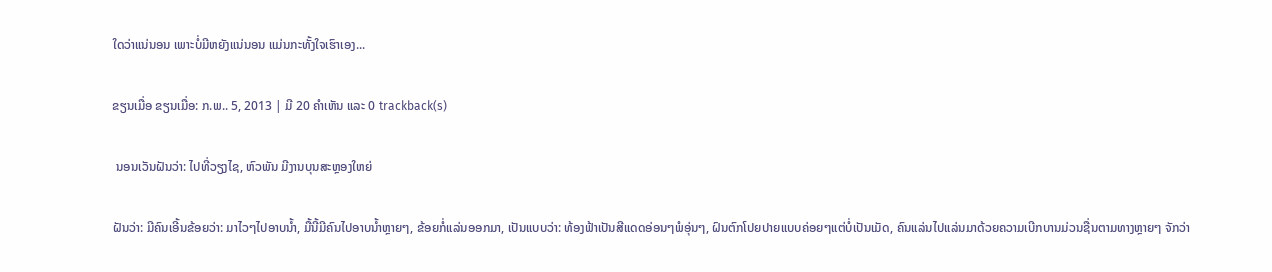ໃດວ່າແນ່ນອນ ເພາະບໍ່ມີຫຍັງແນ່ນອນ ແມ່ນກະທັ້ງໃຈເຮົາເອງ...

ຂຽນເມື່ອ ຂຽນເມື່ອ: ກ.ພ.. 5, 2013 | ມີ 20 ຄຳເຫັນ ແລະ 0 trackback(s)

 ນອນເວັນຝັນວ່າ: ໄປທີ່ວຽງໄຊ, ຫົວພັນ ມີງານບຸນສະຫຼອງໃຫຍ່

ຝັນວ່າ: ມີຄົນເອີ້ນຂ້ອຍວ່າ: ມາໄວໆໄປອາບນ້ຳ, ມື້ນີ້ມີຄົນໄປອາບນ້ຳຫຼາຍໆ, ຂ້ອຍກໍ່ແລ່ນອອກມາ, ເປັນແບບວ່າ: ທ້ອງຟ້າເປັນສີແດດອ່ອນໆພໍອຸ່ນໆ, ຝົນຕົກໂປຍປາຍແບບຄ່ອຍໆແຕ່ບໍ່ເປັນເມັດ, ຄົນແລ່ນໄປແລ່ນມາດ້ວຍຄວາມເບີກບານມ່ວນຊື່ນຕາມທາງຫຼາຍໆ ຈັກວ່າ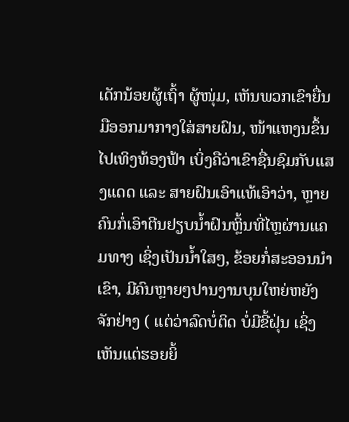ເດັກນ້ອຍຜູ້ເຖົ້າ ຜູ້ໜຸ່ມ, ເຫັນພວກເຂົາຍື່ນມືອອກມາກາງໃສ່ສາຍຝົນ, ໜ້າແຫງນຂຶ້ນໄປເທິງທ້ອງຟ້າ ເບິ່ງຄືວ່າເຂົາຊື່ນຊົມກັບແສງແດດ ແລະ ສາຍຝົນເອົາແທ້ເອົາວ່າ, ຫຼາຍຄົນກໍ່ເອົາຕີນຢຽບນ້ຳຝົນຫຼິ້ນທີ່ໄຫຼຜ່ານແຄມທາງ ເຊິ່ງເປັນນ້ຳໃສໆ, ຂ້ອຍກໍ່ສະອອນນຳເຂົາ, ມີຄົນຫຼາຍໆປານງານບຸນໃຫຍ່ຫຍັງຈັກຢ່າງ ( ແຕ່ວ່າລົດບໍ່ຕິດ ບໍ່ມີຂີ້ຝຸ່ນ ເຊິ່ງເຫັນແຕ່ຮອຍຍິ້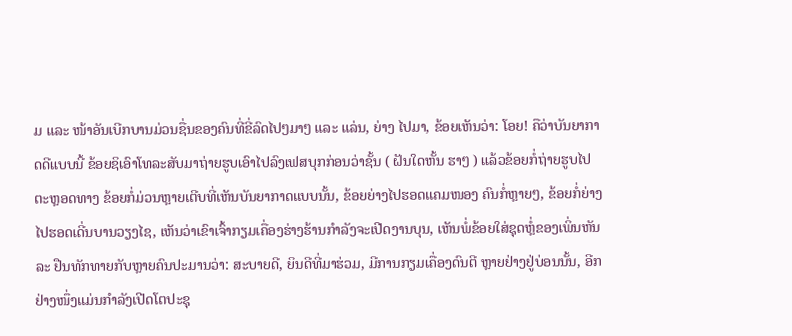ມ ແລະ ໜ້າອັນເບີກບານມ່ວນຊື່ນຂອງຄົນທີ່ຂີ່ລົດໄປໆມາໆ ແລະ ແລ່ນ, ຍ່າງ ໄປມາ, ຂ້ອຍເຫັນວ່າ: ໂອຍ! ຄືວ່າບັນຍາກາດດີແບບນີ້ ຂ້ອຍຊິເອົາໂທລະສັບມາຖ່າຍຮູບເອົາໄປລົງເຟສບຸກກ່ອນວ່າຊັ້ນ ( ຝັນໃດຫັ້ນ ຮາໆ ) ແລ້ວຂ້ອຍກໍ່ຖ່າຍຮູບໄປຕະຫຼອດທາງ ຂ້ອຍກໍ່ມ່ວນຫຼາຍເຕີບທີ່ເຫັນບັນຍາກາດແບບນັ້ນ, ຂ້ອຍຍ່າງໄປຮອດແຄມໜອງ ຄົນກໍ່ຫຼາຍໆ, ຂ້ອຍກໍ່ຍ່າງໄປຮອດເດີ່ນບານວຽງໄຊ, ເຫັນວ່າເຂົາເຈົ້າກຽມເຄື່ອງຮ່າງຮ້ານກຳລັງຈະເປີດງານບຸນ, ເຫັນພໍ່ຂ້ອຍໃສ່ຊຸດຫຼໍ່ຂອງເພິ່ນຫັນລະ ຢືນທັກທາຍກັບຫຼາຍຄົນປະມານວ່າ: ສະບາຍດີ, ຍິນດີທີ່ມາຮ່ວມ, ມີການກຽມເຄື່ອງດົນຕີ ຫຼາຍຢ່າງຢູ່ບ່ອນນັ້ນ, ອີກຢ່າງໜຶ່ງແມ່ນກຳລັງເປີດໂຕປະຊຸ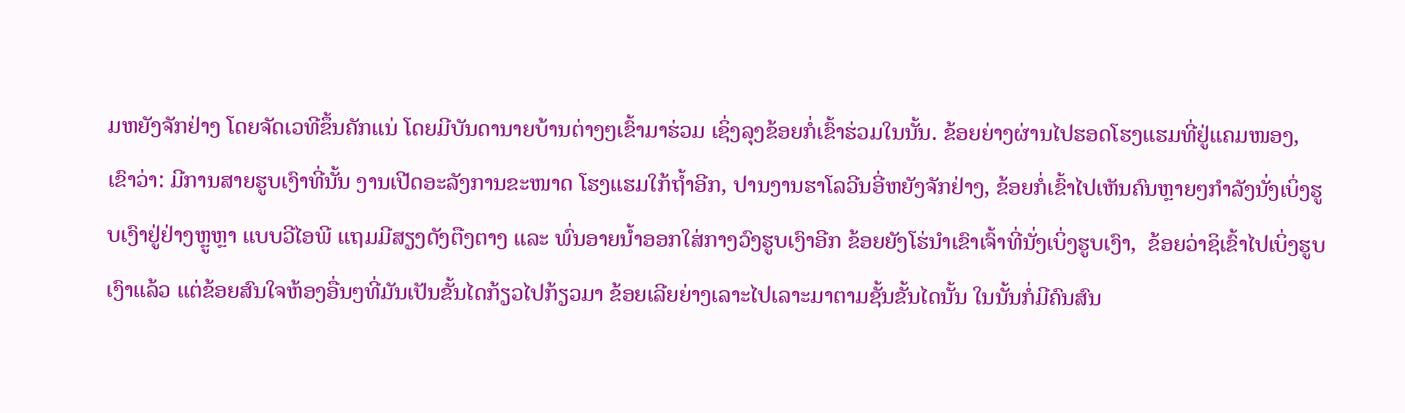ມຫຍັງຈັກຢ່າງ ໂດຍຈັດເວທີຂຶ້ນຄັກແນ່ ໂດຍມີບັນດານາຍບ້ານຕ່າງໆເຂົ້າມາຮ່ວມ ເຊິ່ງລຸງຂ້ອຍກໍ່ເຂົ້າຮ່ວມໃນນັ້ນ. ຂ້ອຍຍ່າງຜ່ານໄປຮອດໂຮງແຮມທີ່ຢູ່ແຄມໜອງ, ເຂົາວ່າ: ມີການສາຍຮູບເງົາທີ່ນັ້ນ ງານເປີດອະລັງການຂະໜາດ ໂຮງແຮມໃກ້ຖ້ຳອີກ, ປານງານຮາໂລວີນອີ່ຫຍັງຈັກຢ່າງ, ຂ້ອຍກໍ່ເຂົ້າໄປເຫັນຄົນຫຼາຍໆກຳລັງນັ່ງເບິ່ງຮູບເງົາຢູ່ຢ່າງຫຼູຫຼາ ແບບວີໄອພີ ແຖມມີສຽງດັງຕືງຕາງ ແລະ ພົ່ນອາຍນ້ຳອອກໃສ່ກາງວົງຮູບເງົາອີກ ຂ້ອຍຍັງໂຮ່ນຳເຂົາເຈົ້າທີ່ນັ່ງເບິ່ງຮູບເງົາ,  ຂ້ອຍວ່າຊິເຂົ້າໄປເບິ່ງຮູບເງົາແລ້ວ ແຕ່ຂ້ອຍສົນໃຈຫ້ອງອື່ນໆທີ່ມັນເປັນຂັ້ນໄດກ້ຽວໄປກ້ຽວມາ ຂ້ອຍເລີຍຍ່າງເລາະໄປເລາະມາຕາມຊັ້ນຂັ້ນໄດນັ້ນ ໃນນັ້ນກໍ່ມີຄົນສົນ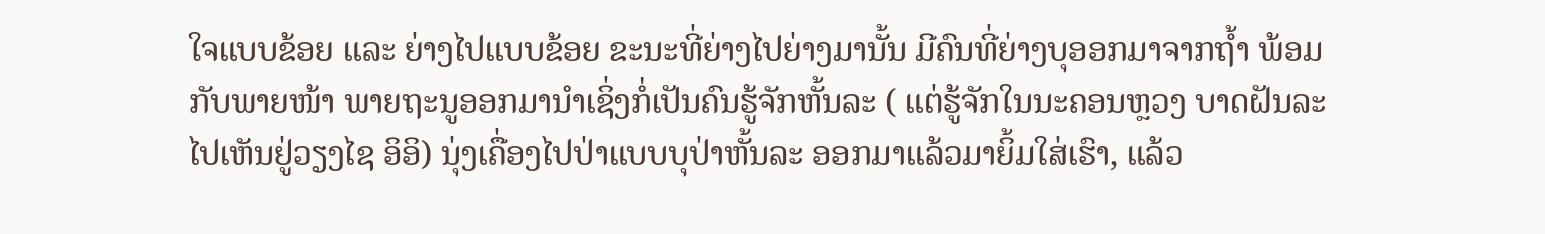ໃຈແບບຂ້ອຍ ແລະ ຍ່າງໄປແບບຂ້ອຍ ຂະນະທີ່ຍ່າງໄປຍ່າງມານັ້ນ ມີຄົນທີ່ຍ່າງບຸອອກມາຈາກຖ້ຳ ພ້ອມກັບພາຍໜ້າ ພາຍຖະນູອອກມານຳເຊິ່ງກໍ່ເປັນຄົນຮູ້ຈັກຫັ້ນລະ ( ແຕ່ຮູ້ຈັກໃນນະຄອນຫຼວງ ບາດຝັນລະໄປເຫັນຢູ່ວຽງໄຊ ອິອິ) ນຸ່ງເຄື່ອງໄປປ່າແບບບຸປ່າຫັ້ນລະ ອອກມາແລ້ວມາຍິ້ມໃສ່ເຮົາ, ແລ້ວ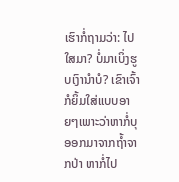ເຮົາກໍ່ຖາມວ່າ: ໄປໃສມາ? ບໍ່ມາເບິ່ງຮູບເງົານຳບໍ? ເຂົາເຈົ້າກໍຍິ້ມໃສ່ແບບອາຍໆເພາະວ່າຫາກໍ່ບຸອອກມາຈາກຖ້ຳຈາກປ່າ ຫາກໍ່ໄປ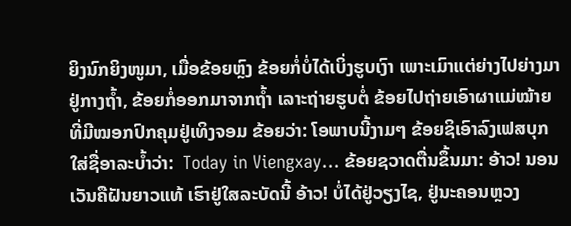ຍິງນົກຍິງໜູມາ, ເມື່ອຂ້ອຍຫຼົງ ຂ້ອຍກໍ່ບໍ່ໄດ້ເບິ່ງຮູບເງົາ ເພາະເມົາແຕ່ຍ່າງໄປຍ່າງມາຢູ່ກາງຖ້ຳ, ຂ້ອຍກໍ່ອອກມາຈາກຖ້ຳ ເລາະຖ່າຍຮູບຕໍ່ ຂ້ອຍໄປຖ່າຍເອົາຜາແມ່ໝ້າຍທີ່ມີໝອກປົກຄຸມຢູ່ເທິງຈອມ ຂ້ອຍວ່າ: ໂອພາບນີ້ງາມໆ ຂ້ອຍຊິເອົາລົງເຟສບຸກ ໃສ່ຊື່ອາລະບ້ຳວ່າ:  Today in Viengxay... ຂ້ອຍຊວາດຕື່ນຂຶ້ນມາ: ອ້າວ! ນອນເວັນຄືຝັນຍາວແທ້ ເຮົາຢູ່ໃສລະບັດນີ້ ອ້າວ! ບໍ່ໄດ້ຢູ່ວຽງໄຊ, ຢູ່ນະຄອນຫຼວງ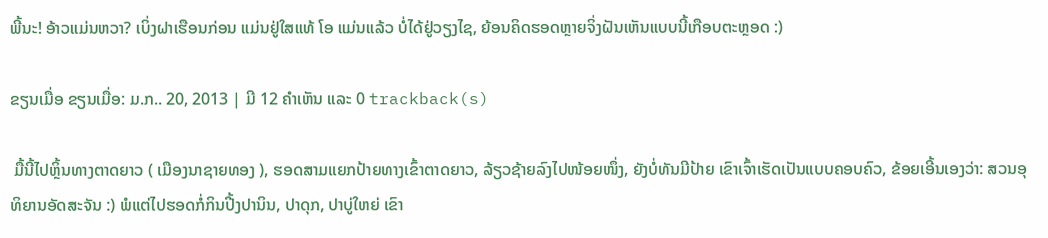ພີ້ນະ! ອ້າວແມ່ນຫວາ? ເບິ່ງຝາເຮືອນກ່ອນ ແມ່ນຢູ່ໃສແທ້ ໂອ ແມ່ນແລ້ວ ບໍ່ໄດ້ຢູ່ວຽງໄຊ, ຍ້ອນຄິດຮອດຫຼາຍຈິ່ງຝັນເຫັນແບບນີ້ເກືອບຕະຫຼອດ :)

ຂຽນເມື່ອ ຂຽນເມື່ອ: ມ.ກ.. 20, 2013 | ມີ 12 ຄຳເຫັນ ແລະ 0 trackback(s)

 ມື້ນີ້ໄປຫຼິ້ນທາງຕາດຍາວ ( ເມືອງນາຊາຍທອງ ), ຮອດສາມແຍກປ້າຍທາງເຂົ້າຕາດຍາວ, ລ້ຽວຊ້າຍລົງໄປໜ້ອຍໜຶ່ງ, ຍັງບໍ່ທັນມີປ້າຍ ເຂົາເຈົ້າເຮັດເປັນແບບຄອບຄົວ, ຂ້ອຍເອີ້ນເອງວ່າ: ສວນອຸທິຍານອັດສະຈັນ :) ພໍແຕ່ໄປຮອດກໍ່ກິນປີ້ງປານິນ, ປາດຸກ, ປາບູ່ໃຫຍ່ ເຂົາ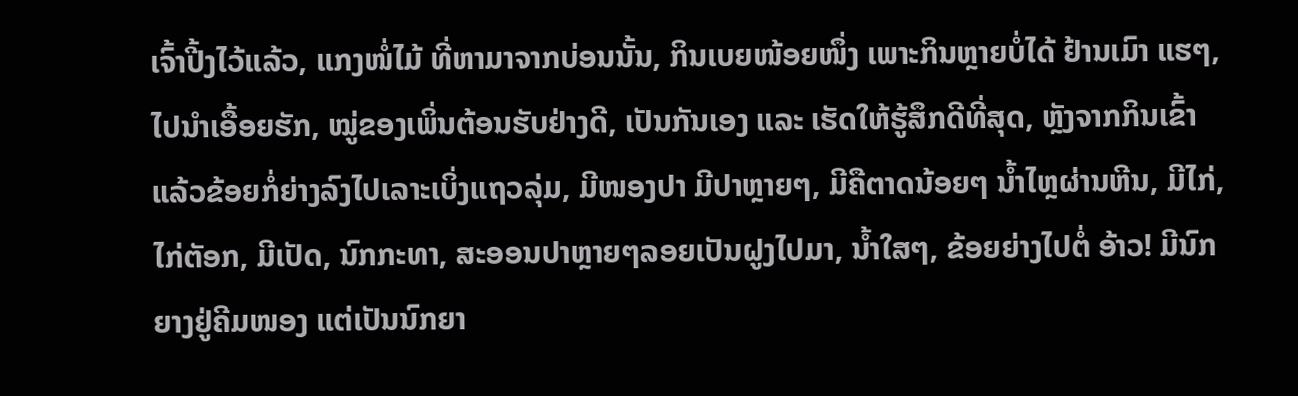ເຈົ້າປີ້ງໄວ້ແລ້ວ, ແກງໜໍ່ໄມ້ ທີ່ຫາມາຈາກບ່ອນນັ້ນ, ກິນເບຍໜ້ອຍໜຶ່ງ ເພາະກິນຫຼາຍບໍ່ໄດ້ ຢ້ານເມົາ ແຮໆ, ໄປນຳເອື້ອຍຮັກ, ໝູ່ຂອງເພິ່ນຕ້ອນຮັບຢ່າງດີ, ເປັນກັນເອງ ແລະ ເຮັດໃຫ້ຮູ້ສຶກດີທີ່ສຸດ, ຫຼັງຈາກກິນເຂົ້າແລ້ວຂ້ອຍກໍ່ຍ່າງລົງໄປເລາະເບິ່ງແຖວລຸ່ມ, ມີໜອງປາ ມີປາຫຼາຍໆ, ມີຄືຕາດນ້ອຍໆ ນ້ຳໄຫຼຜ່ານຫີນ, ມີໄກ່, ໄກ່ຕັອກ, ມີເປັດ, ນົກກະທາ, ສະອອນປາຫຼາຍໆລອຍເປັນຝູງໄປມາ, ນ້ຳໃສໆ, ຂ້ອຍຍ່າງໄປຕໍ່ ອ້າວ! ມີນົກຍາງຢູ່ຄີມໜອງ ແຕ່ເປັນນົກຍາ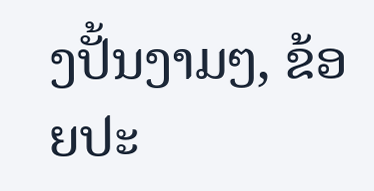ງປັ້ນງາມໆ, ຂ້ອຍປະ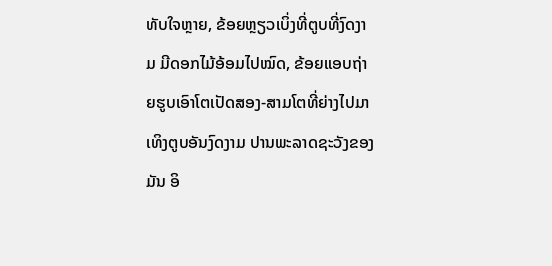ທັບໃຈຫຼາຍ, ຂ້ອຍຫຼຽວເບິ່ງທີ່ຕູບທີ່ງົດງາມ ມີດອກໄມ້ອ້ອມໄປໝົດ, ຂ້ອຍແອບຖ່າຍຮູບເອົາໂຕເປັດສອງ-ສາມໂຕທີ່ຍ່າງໄປມາເທິງຕູບອັນງົດງາມ ປານພະລາດຊະວັງຂອງມັນ ອິ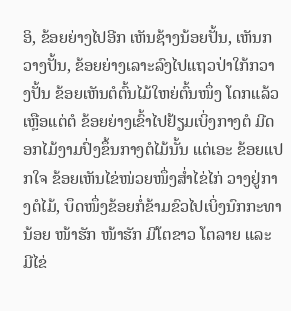ອິ, ຂ້ອຍຍ່າງໄປອີກ ເຫັນຊ້າງນ້ອຍປັ້ນ, ເຫັນກວາງປັ້ນ, ຂ້ອຍຍ່າງເລາະລົງໄປແຖວປ່າໃກ້ກວາງປັ້ນ ຂ້ອຍເຫັນຕໍຕົ້ນໄມ້ໃຫຍ່ຕົ້ນໜຶ່ງ ໂດກແລ້ວ ເຫຼືອແຕ່ຕໍ ຂ້ອຍຍ່າງເຂົ້າໄປຢ້ຽມເບິ່ງກາງຕໍ ມີດອກໄມ້ງາມປົ່ງຂຶ້ນກາງຕໍໄມ້ນັ້ນ ແຕ່ເອະ ຂ້ອຍແປກໃຈ ຂ້ອຍເຫັນໄຂ່ໜ່ວຍໜຶ່ງສ່ຳໄຂ່ໄກ່ ວາງຢູ່ກາງຕໍໄມ້, ບຶດໜຶ່ງຂ້ອຍກໍ່ຂ້າມຂົວໄປເບິ່ງນົກກະທານ້ອຍ ໜ້າຮັກ ໜ້າຮັກ ມີໂຕຂາວ ໂຕລາຍ ແລະ ມີໄຂ່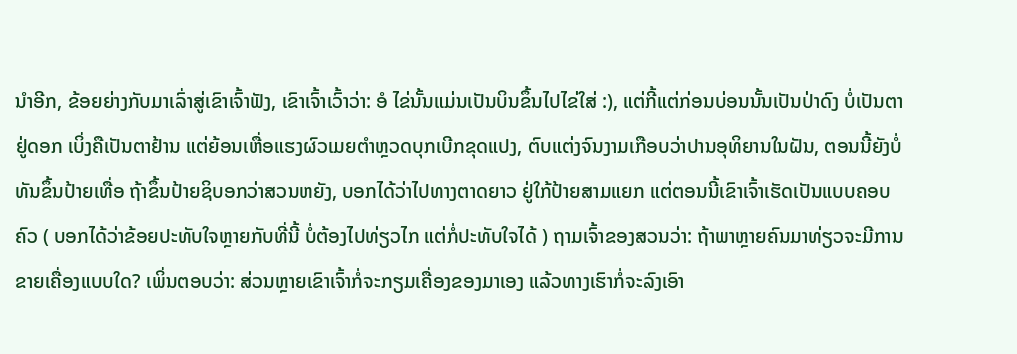ນຳອີກ, ຂ້ອຍຍ່າງກັບມາເລົ່າສູ່ເຂົາເຈົ້າຟັງ, ເຂົາເຈົ້າເວົ້າວ່າ: ອໍ ໄຂ່ນັ້ນແມ່ນເປັນບິນຂຶ້ນໄປໄຂ່ໃສ່ :), ແຕ່ກີ້ແຕ່ກ່ອນບ່ອນນັ້ນເປັນປ່າດົງ ບໍ່ເປັນຕາຢູ່ດອກ ເບິ່ງຄືເປັນຕາຢ້ານ ແຕ່ຍ້ອນເຫື່ອແຮງຜົວເມຍຕຳຫຼວດບຸກເບີກຂຸດແປງ, ຕົບແຕ່ງຈົນງາມເກືອບວ່າປານອຸທິຍານໃນຝັນ, ຕອນນີ້ຍັງບໍ່ທັນຂຶ້ນປ້າຍເທື່ອ ຖ້າຂຶ້ນປ້າຍຊິບອກວ່າສວນຫຍັງ, ບອກໄດ້ວ່າໄປທາງຕາດຍາວ ຢູ່ໃກ້ປ້າຍສາມແຍກ ແຕ່ຕອນນີ້ເຂົາເຈົ້າເຮັດເປັນແບບຄອບຄົວ ( ບອກໄດ້ວ່າຂ້ອຍປະທັບໃຈຫຼາຍກັບທີ່ນີ້ ບໍ່ຕ້ອງໄປທ່ຽວໄກ ແຕ່ກໍ່ປະທັບໃຈໄດ້ ) ຖາມເຈົ້າຂອງສວນວ່າ: ຖ້າພາຫຼາຍຄົນມາທ່ຽວຈະມີການຂາຍເຄື່ອງແບບໃດ? ເພິ່ນຕອບວ່າ: ສ່ວນຫຼາຍເຂົາເຈົ້າກໍ່ຈະກຽມເຄື່ອງຂອງມາເອງ ແລ້ວທາງເຮົາກໍ່ຈະລົງເອົາ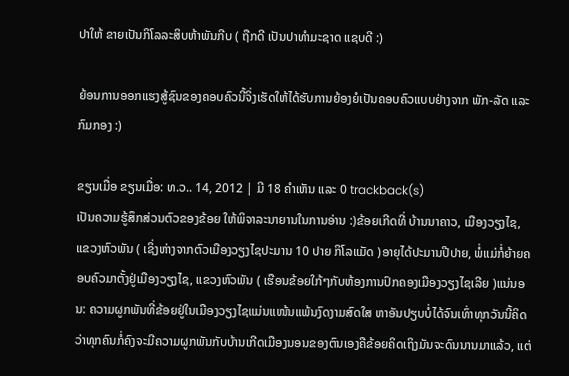ປາໃຫ້ ຂາຍເປັນກິໂລລະສິບຫ້າພັນກີບ ( ຖືກດີ ເປັນປາທຳມະຊາດ ແຊບດີ :)

ຍ້ອນການອອກແຮງສູ້ຊົນຂອງຄອບຄົວນີ້ຈິ່ງເຮັດໃຫ້ໄດ້ຮັບການຍ້ອງຍໍເປັນຄອບຄົວແບບຢ່າງຈາກ ພັກ-ລັດ ແລະ ກົມກອງ :)

ຂຽນເມື່ອ ຂຽນເມື່ອ: ທ.ວ.. 14, 2012 | ມີ 18 ຄຳເຫັນ ແລະ 0 trackback(s)
ເປັນຄວາມຮູ້ສຶກສ່ວນຕົວຂອງຂ້ອຍ ໃຫ້ພິຈາລະນາຍານໃນການອ່ານ :)ຂ້ອຍເກີດທີ່ ບ້ານນາຄາວ, ເມືອງວຽງໄຊ, ແຂວງຫົວພັນ ( ເຊິ່ງຫ່າງຈາກຕົວເມືອງວຽງໄຊປະມານ 10 ປາຍ ກິໂລແມັດ )ອາຍຸໄດ້ປະມານປີປາຍ, ພໍ່ແມ່ກໍ່ຍ້າຍຄອບຄົວມາຕັ້ງຢູ່ເມືອງວຽງໄຊ, ແຂວງຫົວພັນ ( ເຮືອນຂ້ອຍໃກ້ໆກັບຫ້ອງການປົກຄອງເມືອງວຽງໄຊເລີຍ )ແນ່ນອນ: ຄວາມຜູກພັນທີ່ຂ້ອຍຢູ່ໃນເມືອງວຽງໄຊແມ່ນແໜ້ນແພ້ນງົດງາມສົດໃສ ຫາອັນປຽບບໍ່ໄດ້ຈົນເທົ່າທຸກວັນນີ້ຄິດວ່າທຸກຄົນກໍ່ຄົງຈະມີຄວາມຜູກພັນກັບບ້ານເກີດເມືອງນອນຂອງຕົນເອງຄືຂ້ອຍຄິດເຖິງມັນຈະດົນນານມາແລ້ວ, ແຕ່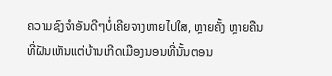ຄວາມຊົງຈຳອັນດີໆບໍ່ເຄີຍຈາງຫາຍໄປໃສ, ຫຼາຍຄັ້ງ ຫຼາຍຄືນ ທີ່ຝັນເຫັນແຕ່ບ້ານເກີດເມືອງນອນທີ່ນັ້ນຕອນ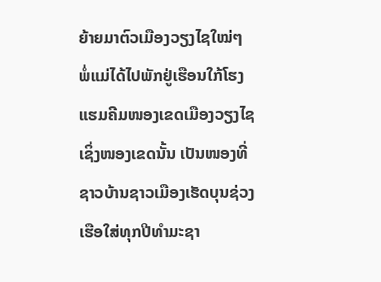ຍ້າຍມາຕົວເມືອງວຽງໄຊໃໝ່ໆ ພໍ່ແມ່ໄດ້ໄປພັກຢູ່ເຮືອນໃກ້ໂຮງແຮມຄີມໜອງເຂດເມືອງວຽງໄຊເຊິ່ງໜອງເຂດນັ້ນ ເປັນໜອງທີ່ຊາວບ້ານຊາວເມືອງເຮັດບຸນຊ່ວງເຮືອໃສ່ທຸກປີທຳມະຊາ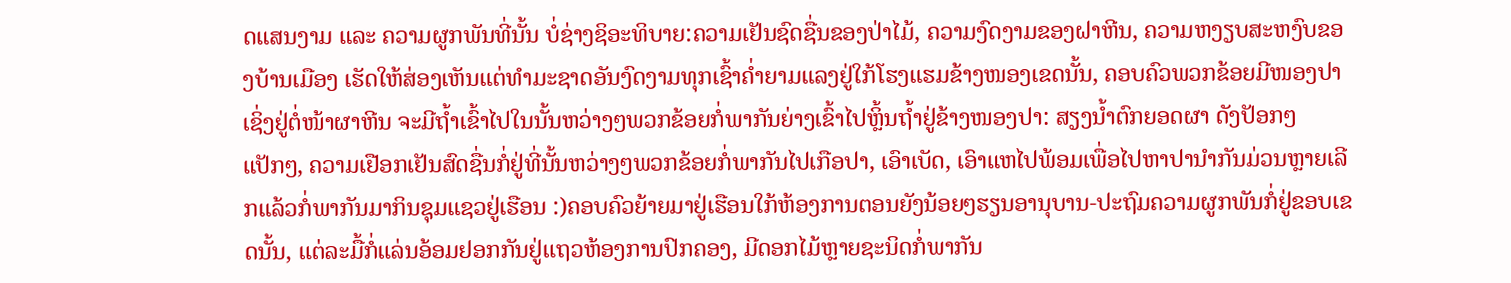ດແສນງາມ ແລະ ຄວາມຜູກພັນທີ່ນັ້ນ ບໍ່ຊ່າງຊິອະທິບາຍ:ຄວາມເຢັນຊົດຊື່ນຂອງປ່າໄມ້, ຄວາມງົດງາມຂອງຝາຫີນ, ຄວາມຫງຽບສະຫງົບຂອງບ້ານເມືອງ ເຮັດໃຫ້ສ່ອງເຫັນແຕ່ທຳມະຊາດອັນງົດງາມທຸກເຊົ້າຄ່ຳຍາມແລງຢູ່ໃກ້ໂຮງແຮມຂ້າງໜອງເຂດນັ້ນ, ຄອບຄົວພວກຂ້ອຍມີໜອງປາ ເຊິ່ງຢູ່ຕໍ່ໜ້າຜາຫີນ ຈະມີຖໍ້າເຂົ້າໄປໃນນັ້ນຫວ່າງໆພວກຂ້ອຍກໍ່ພາກັນຍ່າງເຂົ້າໄປຫຼິ້ນຖ້ຳຢູ່ຂ້າງໜອງປາ: ສຽງນໍ້າຕົກຍອດຜາ ດັງປັອກໆແປັກໆ, ຄວາມເຢືອກເຢັນສົດຊື່ນກໍ່ຢູ່ທີ່ນັ້ນຫວ່າງໆພວກຂ້ອຍກໍ່ພາກັນໄປເກືອປາ, ເອົາເບັດ, ເອົາແຫໄປພ້ອມເພື່ອໄປຫາປານຳກັນມ່ວນຫຼາຍເລີກແລ້ວກໍ່ພາກັນມາກິນຊຸມແຊວຢູ່ເຮືອນ :)ຄອບຄົວຍ້າຍມາຢູ່ເຮືອນໃກ້ຫ້ອງການຕອນຍັງນ້ອຍໆຮຽນອານຸບານ-ປະຖົມຄວາມຜູກພັນກໍ່ຢູ່ຂອບເຂດນັ້ນ, ແຕ່ລະມື້ກໍ່ແລ່ນອ້ອມຢອກກັນຢູ່ແຖວຫ້ອງການປົກຄອງ, ມີດອກໄມ້ຫຼາຍຊະນິດກໍ່ພາກັນ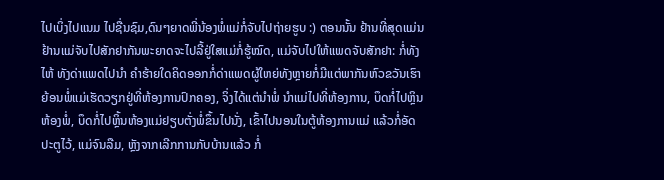ໄປເບິ່ງໄປແນມ ໄປຊື່ນຊົມ,ດົນໆຍາດພີ່ນ້ອງພໍ່ແມ່ກໍ່ຈັບໄປຖ່າຍຮູບ :) ຕອນນັ້ນ ຢ້ານທີ່ສຸດແມ່ນຢ້ານແມ່ຈັບໄປສັກຢາກັນພະຍາດຈະໄປລີ້ຢູ່ໃສແມ່ກໍ່ຮູ້ໝົດ, ແມ່ຈັບໄປໃຫ້ແພດຈັບສັກຢາ: ກໍ່ທັງໄຫ້ ທັງດ່າແພດໄປນຳ ຄຳຮ້າຍໃດຄິດອອກກໍ່ດ່າແພດຜູ້ໃຫຍ່ທັງຫຼາຍກໍ່ມີແຕ່ພາກັນຫົວຂວັນເຮົາຍ້ອນພໍ່ແມ່ເຮັດວຽກຢູ່ທີ່ຫ້ອງການປົກຄອງ, ຈິ່ງໄດ້ແຕ່ນຳພໍ່ ນຳແມ່ໄປທີ່ຫ້ອງການ, ບຶດກໍ່ໄປຫຼິນຫ້ອງພໍ່, ບຶດກໍ່ໄປຫຼິ້ນຫ້ອງແມ່ຢຽບຕັ່ງພໍ່ຂຶ້ນໄປນັ່ງ, ເຂົ້າໄປນອນໃນຕູ້ຫ້ອງການແມ່ ແລ້ວກໍ່ອັດປະຕູໄວ້, ແມ່ຈົນລືມ, ຫຼັງຈາກເລີກການກັບບ້ານແລ້ວ ກໍ່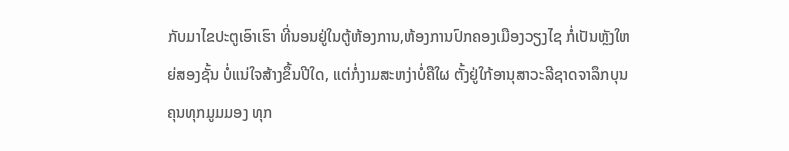ກັບມາໄຂປະຕູເອົາເຮົາ ທີ່ນອນຢູ່ໃນຕູ້ຫ້ອງການ,ຫ້ອງການປົກຄອງເມືອງວຽງໄຊ ກໍ່ເປັນຫຼັງໃຫຍ່ສອງຊັ້ນ ບໍ່ແນ່ໃຈສ້າງຂຶ້ນປີໃດ, ແຕ່ກໍ່ງາມສະຫງ່າບໍ່ຄືໃຜ ຕັ້ງຢູ່ໃກ້ອານຸສາວະລີຊາດຈາລຶກບຸນຄຸນທຸກມູມມອງ ທຸກ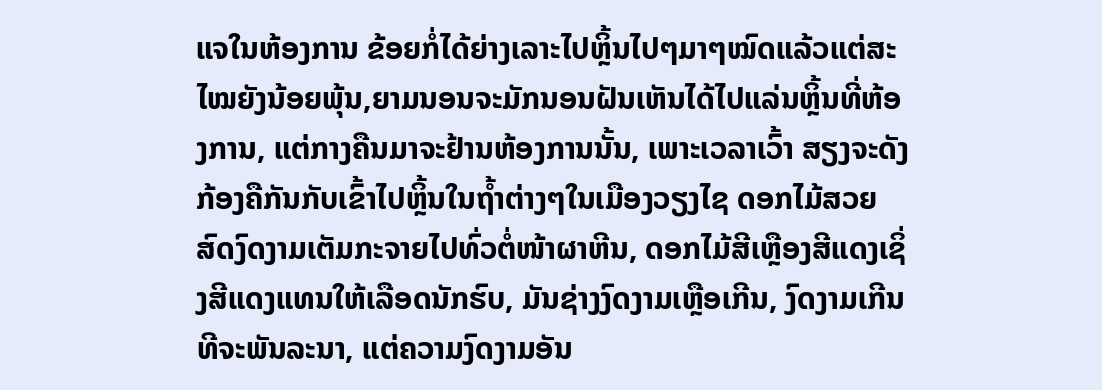ແຈໃນຫ້ອງການ ຂ້ອຍກໍ່ໄດ້ຍ່າງເລາະໄປຫຼິ້ນໄປໆມາໆໝົດແລ້ວແຕ່ສະໄໝຍັງນ້ອຍພຸ້ນ,ຍາມນອນຈະມັກນອນຝັນເຫັນໄດ້ໄປແລ່ນຫຼິ້ນທີ່ຫ້ອງການ, ແຕ່ກາງຄືນມາຈະຢ້ານຫ້ອງການນັ້ນ, ເພາະເວລາເວົ້າ ສຽງຈະດັງກ້ອງຄືກັນກັບເຂົ້າໄປຫຼິ້ນໃນຖໍ້າຕ່າງໆໃນເມືອງວຽງໄຊ ດອກໄມ້ສວຍສົດງົດງາມເຕັມກະຈາຍໄປທົ່ວຕໍ່ໜ້າຜາຫີນ, ດອກໄມ້ສີເຫຼືອງສີແດງເຊິ່ງສີແດງແທນໃຫ້ເລືອດນັກຮົບ, ມັນຊ່າງງົດງາມເຫຼືອເກີນ, ງົດງາມເກີນທີຈະພັນລະນາ, ແຕ່ຄວາມງົດງາມອັນ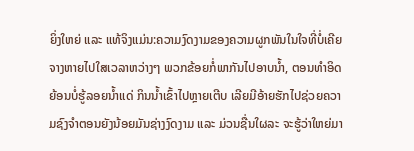ຍິ່ງໃຫຍ່ ແລະ ແທ້ຈິງແມ່ນ:ຄວາມງົດງາມຂອງຄວາມຜູກພັນໃນໃຈທີ່ບໍ່ເຄີຍຈາງຫາຍໄປໃສເວລາຫວ່າງໆ ພວກຂ້ອຍກໍ່ພາກັນໄປອາບນໍ້າ, ຕອນທຳອິດຍ້ອນບໍ່ຮູ້ລອຍນໍ້າແດ່ ກິນນໍ້າເຂົ້າໄປຫຼາຍເຕີບ ເລີຍມີອ້າຍຮັກໄປຊ່ວຍຄວາມຊົງຈຳຕອນຍັງນ້ອຍມັນຊ່າງງົດງາມ ແລະ ມ່ວນຊື່ນໃຜລະ ຈະຮູ້ວ່າໃຫຍ່ມາ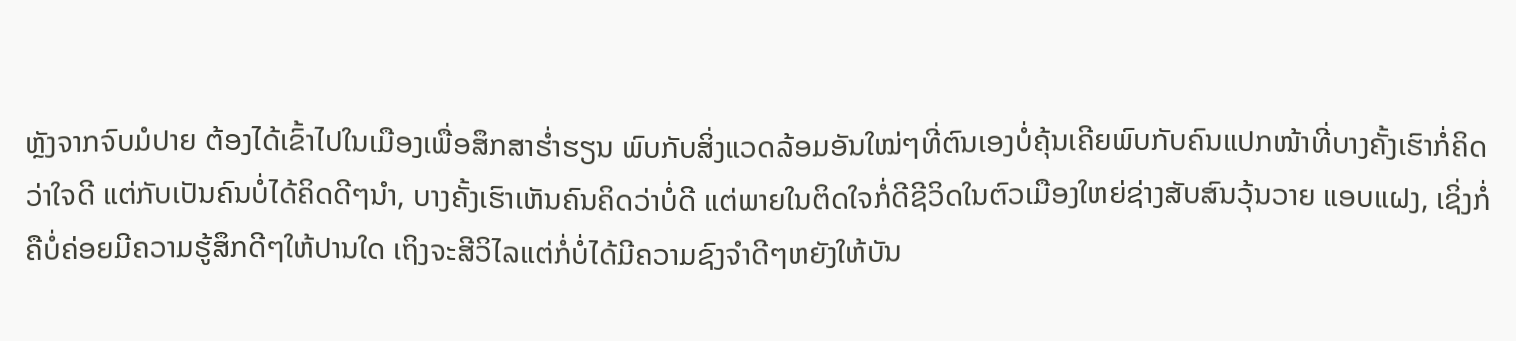ຫຼັງຈາກຈົບມໍປາຍ ຕ້ອງໄດ້ເຂົ້າໄປໃນເມືອງເພື່ອສຶກສາຮ່ຳຮຽນ ພົບກັບສິ່ງແວດລ້ອມອັນໃໝ່ໆທີ່ຕົນເອງບໍ່ຄຸ້ນເຄີຍພົບກັບຄົນແປກໜ້າທີ່ບາງຄັ້ງເຮົາກໍ່ຄິດວ່າໃຈດີ ແຕ່ກັບເປັນຄົນບໍ່ໄດ້ຄິດດີໆນຳ, ບາງຄັ້ງເຮົາເຫັນຄົນຄິດວ່າບໍ່ດີ ແຕ່ພາຍໃນຕິດໃຈກໍ່ດີຊີວິດໃນຕົວເມືອງໃຫຍ່ຊ່າງສັບສົນວຸ້ນວາຍ ແອບແຝງ, ເຊິ່ງກໍ່ຄືບໍ່ຄ່ອຍມີຄວາມຮູ້ສຶກດີໆໃຫ້ປານໃດ ເຖິງຈະສີວິໄລແຕ່ກໍ່ບໍ່ໄດ້ມີຄວາມຊົງຈຳດີໆຫຍັງໃຫ້ບັນ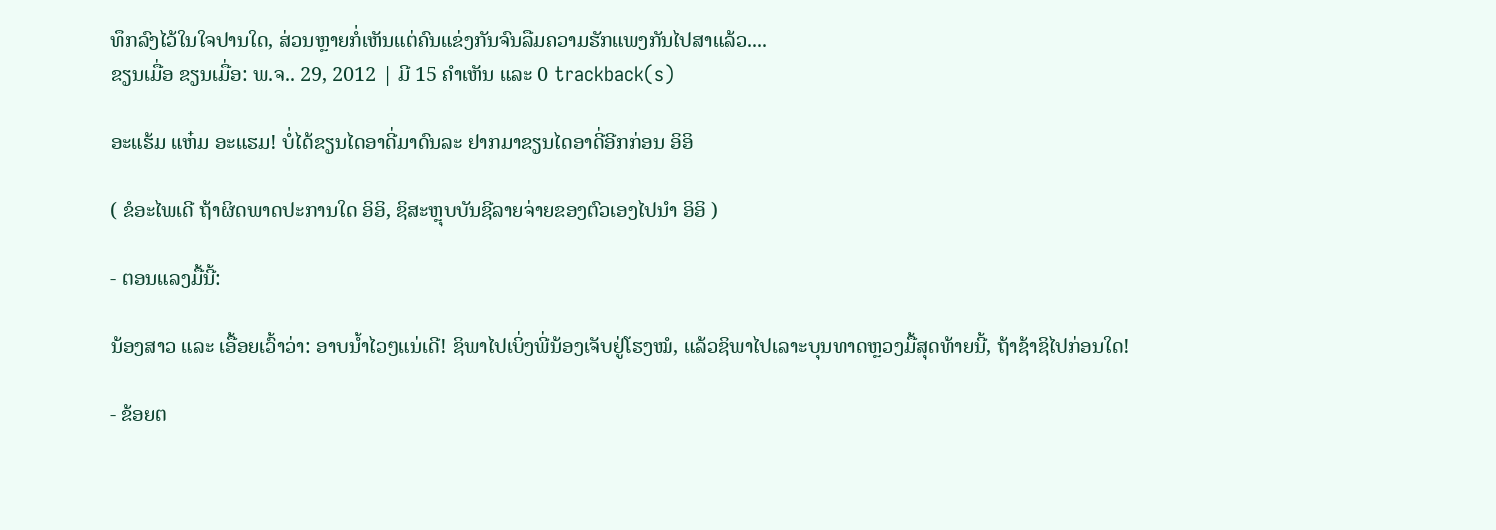ທຶກລົງໄວ້ໃນໃຈປານໃດ, ສ່ວນຫຼາຍກໍ່ເຫັນແຕ່ຄົນແຂ່ງກັນຈົນລືມຄວາມຮັກແພງກັນໄປສາແລ້ວ....
ຂຽນເມື່ອ ຂຽນເມື່ອ: ພ.ຈ.. 29, 2012 | ມີ 15 ຄຳເຫັນ ແລະ 0 trackback(s)

ອະແຮ້ມ ແຫ໋ມ ອະແຮມ! ບໍ່ໄດ້ຂຽນໄດອາດີ່ມາດົນລະ ຢາກມາຂຽນໄດອາດີ່ອີກກ່ອນ ອິອິ

( ຂໍອະໄພເດີ ຖ້າຜິດພາດປະການໃດ ອິອິ, ຊິສະຫຼຸບບັນຊີລາຍຈ່າຍຂອງຕົວເອງໄປນຳ ອິອິ )

- ຕອນແລງມື້ນີ້:

ນ້ອງສາວ ແລະ ເອື້ອຍເວົ້າວ່າ: ອາບນ້ຳໄວໆແນ່ເດີ! ຊິພາໄປເບິ່ງພີ່ນ້ອງເຈັບຢູ່ໂຮງໝໍ, ແລ້ວຊິພາໄປເລາະບຸນທາດຫຼວງມື້ສຸດທ້າຍນີ້, ຖ້າຊ້າຊິໄປກ່ອນໃດ!

- ຂ້ອຍຕ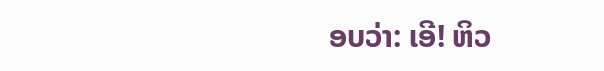ອບວ່າ: ເອີ! ຫິວ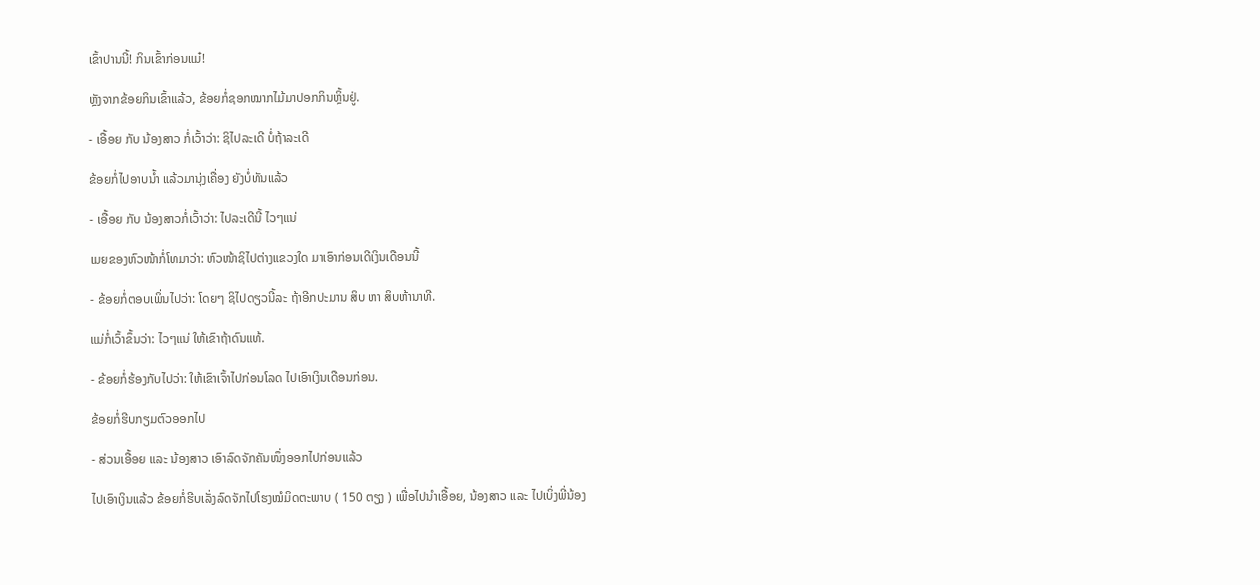ເຂົ້າປານນີ້! ກິນເຂົ້າກ່ອນແມ໋!

ຫຼັງຈາກຂ້ອຍກິນເຂົ້າແລ້ວ, ຂ້ອຍກໍ່ຊອກໝາກໄມ້ມາປອກກິນຫຼິ້ນຢູ່.

- ເອື້ອຍ ກັບ ນ້ອງສາວ ກໍ່ເວົ້າວ່າ: ຊິໄປລະເດີ ບໍ່ຖ້າລະເດີ

ຂ້ອຍກໍ່ໄປອາບນ້ຳ ແລ້ວມານຸ່ງເຄື່ອງ ຍັງບໍ່ທັນແລ້ວ

- ເອື້ອຍ ກັບ ນ້ອງສາວກໍ່ເວົ້າວ່າ: ໄປລະເດີນີ້ ໄວໆແນ່

ເມຍຂອງຫົວໜ້າກໍ່ໂທມາວ່າ: ຫົວໜ້າຊິໄປຕ່າງແຂວງໃດ ມາເອົາກ່ອນເດີເງິນເດືອນນີ້

- ຂ້ອຍກໍ່ຕອບເພິ່ນໄປວ່າ: ໂດຍໆ ຊິໄປດຽວນີ້ລະ ຖ້າອີກປະມານ ສິບ ຫາ ສິບຫ້ານາທີ.

ແມ່ກໍ່ເວົ້າຂຶ້ນວ່າ: ໄວໆແນ່ ໃຫ້ເຂົາຖ້າດົນແທ້.

- ຂ້ອຍກໍ່ຮ້ອງກັບໄປວ່າ: ໃຫ້ເຂົາເຈົ້າໄປກ່ອນໂລດ ໄປເອົາເງິນເດືອນກ່ອນ.

ຂ້ອຍກໍ່ຮີບກຽມຕົວອອກໄປ

- ສ່ວນເອື້ອຍ ແລະ ນ້ອງສາວ ເອົາລົດຈັກຄັນໜຶ່ງອອກໄປກ່ອນແລ້ວ

ໄປເອົາເງິນແລ້ວ ຂ້ອຍກໍ່ຮີບເລັ່ງລົດຈັກໄປໂຮງໝໍມິດຕະພາບ ( 150 ຕຽງ ) ເພື່ອໄປນຳເອື້ອຍ, ນ້ອງສາວ ແລະ ໄປເບິ່ງພີ່ນ້ອງ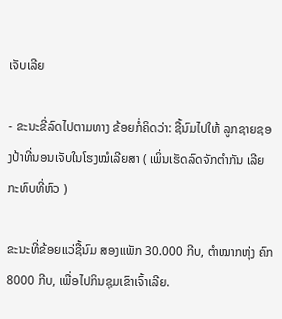ເຈັບເລີຍ

- ຂະນະຂີ່ລົດໄປຕາມທາງ ຂ້ອຍກໍ່ຄິດວ່າ: ຊື້ນົມໄປໃຫ້ ລູກຊາຍຊອງປ້າທີ່ນອນເຈັບໃນໂຮງໝໍເລີຍສາ ( ເພິ່ນເຮັດລົດຈັກຕຳກັນ ເລີຍກະທົບທີ່ຫົວ )

ຂະນະທີ່ຂ້ອຍແວ່ຊື້ນົມ ສອງແພັກ 30.000 ກີບ, ຕຳໝາກຫຸ່ງ ຄົກ 8000 ກີບ, ເພື່ອໄປກິນຊຸມເຂົາເຈົ້າເລີຍ.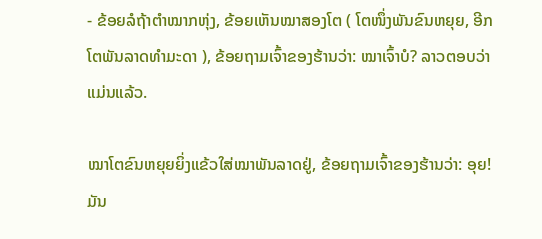- ຂ້ອຍລໍຖ້າຕຳໝາກຫຸ່ງ, ຂ້ອຍເຫັນໝາສອງໂຕ ( ໂຕໜຶ່ງພັນຂົນຫຍຸຍ, ອີກໂຕພັນລາດທຳມະດາ ), ຂ້ອຍຖາມເຈົ້າຂອງຮ້ານວ່າ: ໝາເຈົ້າບໍ? ລາວຕອບວ່າແມ່ນແລ້ວ.

ໝາໂຕຂົນຫຍຸຍຍິ່ງແຂ້ວໃສ່ໝາພັນລາດຢູ່, ຂ້ອຍຖາມເຈົ້າຂອງຮ້ານວ່າ: ອຸຍ! ມັນ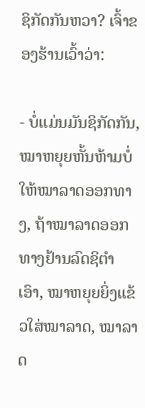ຊິກັດກັນຫວາ? ເຈົ້າຂອງຮ້ານເວົ້າວ່າ:

- ບໍ່ແມ່ນມັນຊິກັດກັນ, ໝາຫຍຸຍຫັ້ນຫ້າມບໍ່ໃຫ້ໝາລາດອອກທາງ, ຖ້າໝາລາດອອກທາງຢ້ານລົດຊິຕຳເອົາ, ໝາຫຍຸຍຍິ່ງແຂ້ວໃສ່ໝາລາດ, ໝາລາດ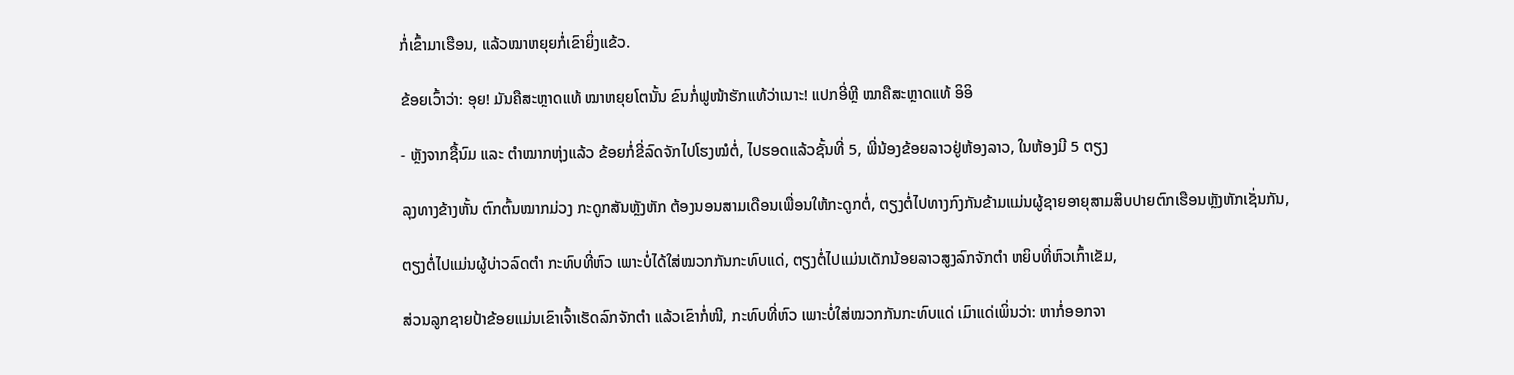ກໍ່ເຂົ້າມາເຮືອນ, ແລ້ວໝາຫຍຸຍກໍ່ເຂົາຍິ່ງແຂ້ວ.

ຂ້ອຍເວົ້າວ່າ: ອຸຍ! ມັນຄືສະຫຼາດແທ້ ໝາຫຍຸຍໂຕນັ້ນ ຂົນກໍ່ຟູໜ້າຮັກແທ້ວ່າເນາະ! ແປກອີ່ຫຼີ ໝາຄືສະຫຼາດແທ້ ອິອິ

- ຫຼັງຈາກຊື້ນົມ ແລະ ຕຳໝາກຫຸ່ງແລ້ວ ຂ້ອຍກໍ່ຂີ່ລົດຈັກໄປໂຮງໝໍຕໍ່, ໄປຮອດແລ້ວຊັ້ນທີ່ 5, ພີ່ນ້ອງຂ້ອຍລາວຢູ່ຫ້ອງລາວ, ໃນຫ້ອງມີ 5 ຕຽງ

ລຸງທາງຂ້າງຫັ້ນ ຕົກຕົ້ນໝາກມ່ວງ ກະດູກສັນຫຼັງຫັກ ຕ້ອງນອນສາມເດືອນເພື່ອນໃຫ້ກະດູກຕໍ່, ຕຽງຕໍ່ໄປທາງກົງກັນຂ້າມແມ່ນຜູ້ຊາຍອາຍຸສາມສິບປາຍຕົກເຮືອນຫຼັງຫັກເຊັ່ນກັນ,

ຕຽງຕໍ່ໄປແມ່ນຜູ້ບ່າວລົດຕຳ ກະທົບທີ່ຫົວ ເພາະບໍ່ໄດ້ໃສ່ໝວກກັນກະທົບແດ່, ຕຽງຕໍ່ໄປແມ່ນເດັກນ້ອຍລາວສູງລົກຈັກຕຳ ຫຍິບທີ່ຫົວເກົ້າເຂັມ,

ສ່ວນລູກຊາຍປ້າຂ້ອຍແມ່ນເຂົາເຈົ້າເຮັດລົກຈັກຕຳ ແລ້ວເຂົາກໍ່ໜີ, ກະທົບທີ່ຫົວ ເພາະບໍ່ໃສ່ໝວກກັນກະທົບແດ່ ເມົາແດ່ເພິ່ນວ່າ: ຫາກໍ່ອອກຈາ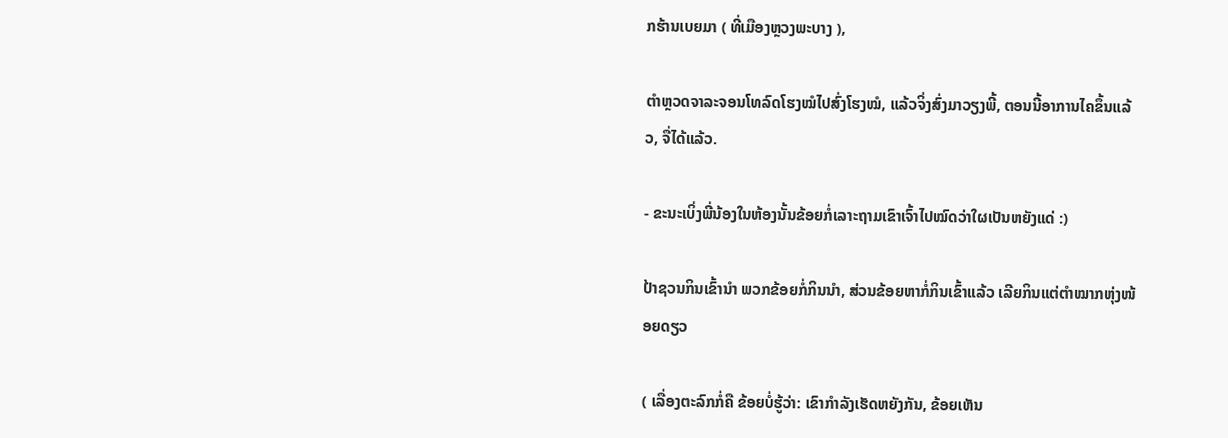ກຮ້ານເບຍມາ ( ທີ່ເມືອງຫຼວງພະບາງ ),

ຕຳຫຼວດຈາລະຈອນໂທລົດໂຮງໝໍໄປສົ່ງໂຮງໝໍ, ແລ້ວຈິ່ງສົ່ງມາວຽງພີ້, ຕອນນີ້ອາການໄຄຂຶ້ນແລ້ວ, ຈື່ໄດ້ແລ້ວ.

- ຂະນະເບິ່ງພີ່ນ້ອງໃນຫ້ອງນັ້ນຂ້ອຍກໍ່ເລາະຖາມເຂົາເຈົ້າໄປໝົດວ່າໃຜເປັນຫຍັງແດ່ :)

ປ້າຊວນກິນເຂົ້ານຳ ພວກຂ້ອຍກໍ່ກິນນຳ, ສ່ວນຂ້ອຍຫາກໍ່ກິນເຂົ້າແລ້ວ ເລີຍກິນແຕ່ຕຳໝາກຫຸ່ງໜ້ອຍດຽວ

( ເລື່ອງຕະລົກກໍ່ຄື ຂ້ອຍບໍ່ຮູ້ວ່າ: ເຂົາກຳລັງເຮັດຫຍັງກັນ, ຂ້ອຍເຫັນ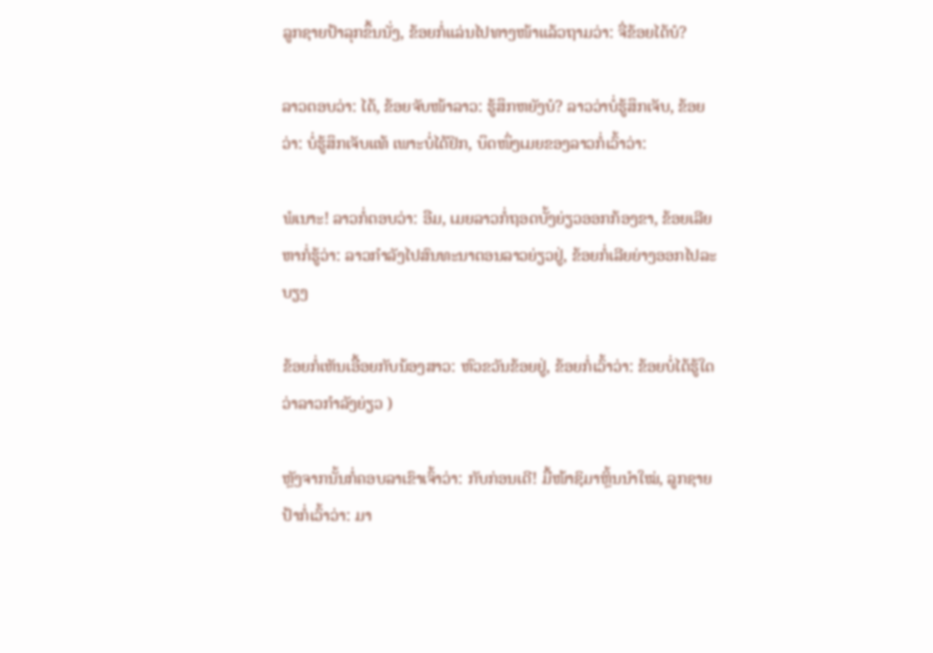ລູກຊາຍປ້າລຸກຂຶ້ນນັ່ງ, ຂ້ອຍກໍ່ແລ່ນໄປທາງໜ້າແລ້ວຖາມວ່າ: ຈື່ຂ້ອຍໄດ້ບໍ?

ລາວຕອບວ່າ: ໄດ້, ຂ້ອຍຈັບໜ້າລາວ: ຮູ້ສຶກຫຍັງບໍ? ລາວວ່າບໍ່ຮູ້ສຶກເຈັບ, ຂ້ອຍວ່າ: ບໍ່ຮູ້ສຶກເຈັບແທ້ ເພາະບໍ່ໄດ້ຢິກ, ບຶດໜຶ່ງເມຍຂອງລາວກໍ່ເວົ້າວ່າ:

ພໍເນາະ! ລາວກໍ່ຕອບວ່າ: ອືມ, ເມຍລາວກໍ່ຖອດບັ້ງຍ່ຽວອອກກ້ອງຂາ, ຂ້ອຍເລີຍຫາກໍ່ຮູ້ວ່າ: ລາວກຳລັງໄປສົນທະນາຕອນລາວຍ່ຽວຢູ່, ຂ້ອຍກໍ່ເລີຍຍ່າງອອກໄປລະບຽງ

ຂ້ອຍກໍ່ເຫັນເອື້ອຍກັບນ້ອງສາວ: ຫົວຂວັນຂ້ອຍຢູ່, ຂ້ອຍກໍ່ເວົ້າວ່າ: ຂ້ອຍບໍ່ໄດ້ຮູ້ໃດວ່າລາວກຳລັງຍ່ຽວ )

ຫຼັງຈາກນັ້ນກໍ່ຄອບລາເຂົາເຈົ້າວ່າ: ກັບກ່ອນເດີ! ມື້ໜ້າຊິມາຫຼິ້ນນຳໃໝ່, ລູກຊາຍປ້າກໍ່ເວົ້າວ່າ: ມາ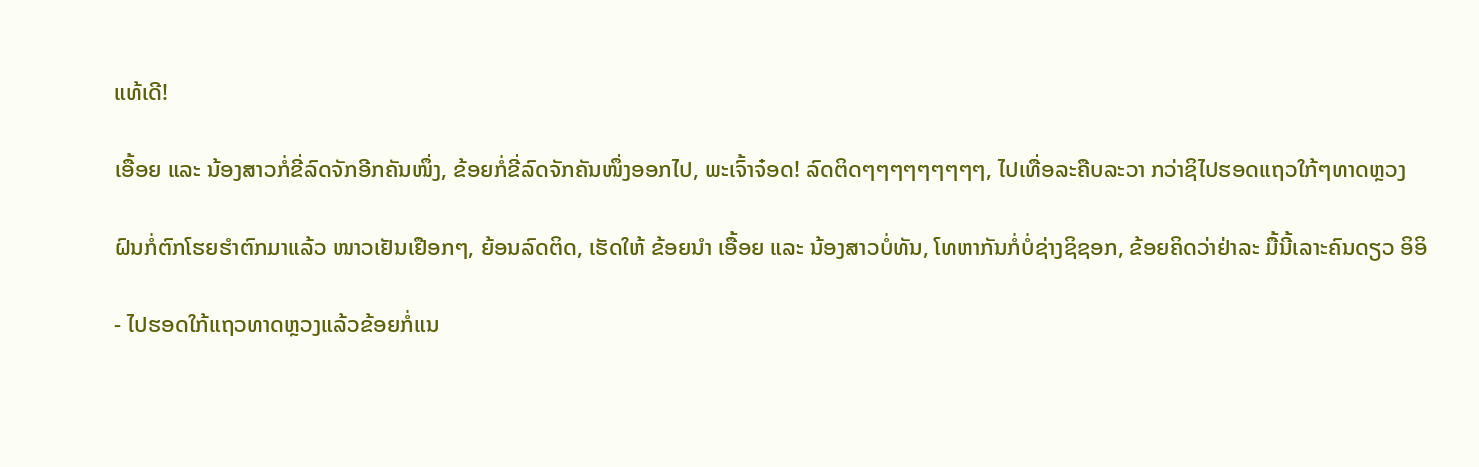ແທ້ເດີ!

ເອື້ອຍ ແລະ ນ້ອງສາວກໍ່ຂີ່ລົດຈັກອີກຄັນໜຶ່ງ, ຂ້ອຍກໍ່ຂີ່ລົດຈັກຄັນໜຶ່ງອອກໄປ, ພະເຈົ້າຈ໋ອດ! ລົດຕິດໆໆໆໆໆໆໆໆໆ, ໄປເທື່ອລະຄືບລະວາ ກວ່າຊິໄປຮອດແຖວໃກ້ໆທາດຫຼວງ

ຝົນກໍ່ຕົກໂຮຍຮຳຕົກມາແລ້ວ ໜາວເຢັນເຢືອກໆ, ຍ້ອນລົດຕິດ, ເຮັດໃຫ້ ຂ້ອຍນຳ ເອື້ອຍ ແລະ ນ້ອງສາວບໍ່ທັນ, ໂທຫາກັນກໍ່ບໍ່ຊ່າງຊິຊອກ, ຂ້ອຍຄິດວ່າຢ່າລະ ມື້ນີ້ເລາະຄົນດຽວ ອິອິ

- ໄປຮອດໃກ້ແຖວທາດຫຼວງແລ້ວຂ້ອຍກໍ່ແນ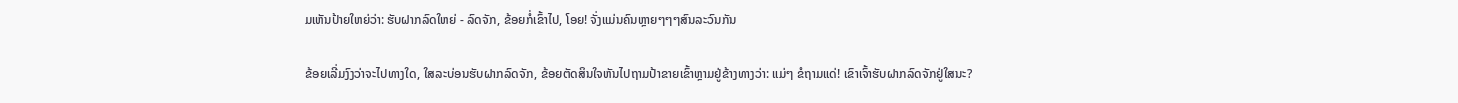ມເຫັນປ້າຍໃຫຍ່ວ່າ: ຮັບຝາກລົດໃຫຍ່ - ລົດຈັກ, ຂ້ອຍກໍ່ເຂົ້າໄປ, ໂອຍ! ຈັ່ງແມ່ນຄົນຫຼາຍໆໆໆສົນລະວົນກັນ

ຂ້ອຍເລີ່ມງົງວ່າຈະໄປທາງໃດ, ໃສລະບ່ອນຮັບຝາກລົດຈັກ, ຂ້ອຍຕັດສິນໃຈຫັນໄປຖາມປ້າຂາຍເຂົ້າຫຼາມຢູ່ຂ້າງທາງວ່າ: ແມ່ໆ ຂໍຖາມແດ່! ເຂົາເຈົ້າຮັບຝາກລົດຈັກຢູ່ໃສນະ?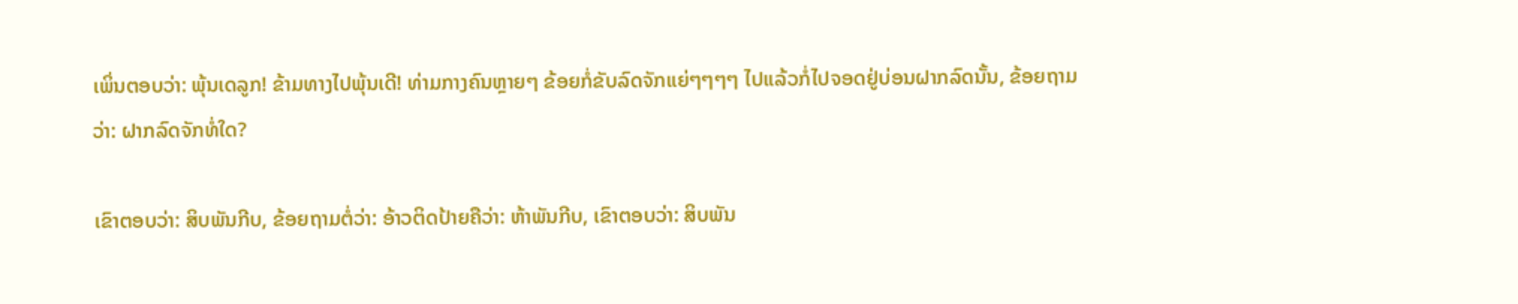ເພິ່ນຕອບວ່າ: ພຸ້ນເດລູກ! ຂ້າມທາງໄປພຸ້ນເດີ! ທ່າມກາງຄົນຫຼາຍໆ ຂ້ອຍກໍ່ຂັບລົດຈັກແຍ່ໆໆໆໆ ໄປແລ້ວກໍ່ໄປຈອດຢູ່ບ່ອນຝາກລົດນັ້ນ, ຂ້ອຍຖາມວ່າ: ຝາກລົດຈັກທໍ່ໃດ?

ເຂົາຕອບວ່າ: ສິບພັນກີບ, ຂ້ອຍຖາມຕໍ່ວ່າ: ອ້າວຕິດປ້າຍຄືວ່າ: ຫ້າພັນກີບ, ເຂົາຕອບວ່າ: ສິບພັນ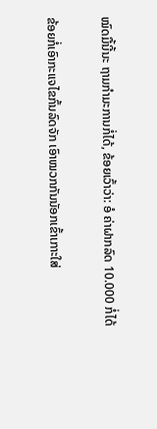ໝົດມື້ນີ້ນະ ຖາມກຳມະການກໍ່ໄດ້, ຂ້ອຍເວົ້າວ່າ: ອໍ ຄ່າຝາກລົດ 10.000 ກໍ່ໄດ້

ຂ້ອຍກໍ່ເອົາກະແຈໄຂກົ້ນລົດຈັກ ເອົາໝວກກັນນັອກເຂົ້າເກາະໃສ່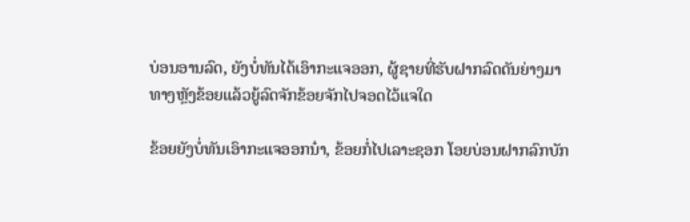ບ່ອນອານລົດ, ຍັງບໍ່ທັນໄດ້ເອົາກະແຈອອກ, ຜູ້ຊາຍທີ່ຮັບຝາກລົດດັນຍ່າງມາທາງຫຼັງຂ້ອຍແລ້ວຍູ້ລົດຈັກຂ້ອຍຈັກໄປຈອດໄວ້ແຈໃດ

ຂ້ອຍຍັງບໍ່ທັນເອົາກະແຈອອກນ໋າ, ຂ້ອຍກໍ່ໄປເລາະຊອກ ໂອຍບ່ອນຝາກລົກບັກ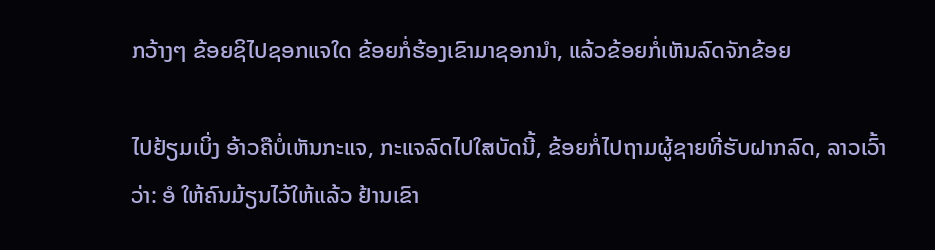ກວ້າງໆ ຂ້ອຍຊິໄປຊອກແຈໃດ ຂ້ອຍກໍ່ຮ້ອງເຂົາມາຊອກນຳ, ແລ້ວຂ້ອຍກໍ່ເຫັນລົດຈັກຂ້ອຍ

ໄປຢ້ຽມເບິ່ງ ອ້າວຄືບໍ່ເຫັນກະແຈ, ກະແຈລົດໄປໃສບັດນີ້, ຂ້ອຍກໍ່ໄປຖາມຜູ້ຊາຍທີ່ຮັບຝາກລົດ, ລາວເວົ້າວ່າ: ອໍ ໃຫ້ຄົນມ້ຽນໄວ້ໃຫ້ແລ້ວ ຢ້ານເຂົາ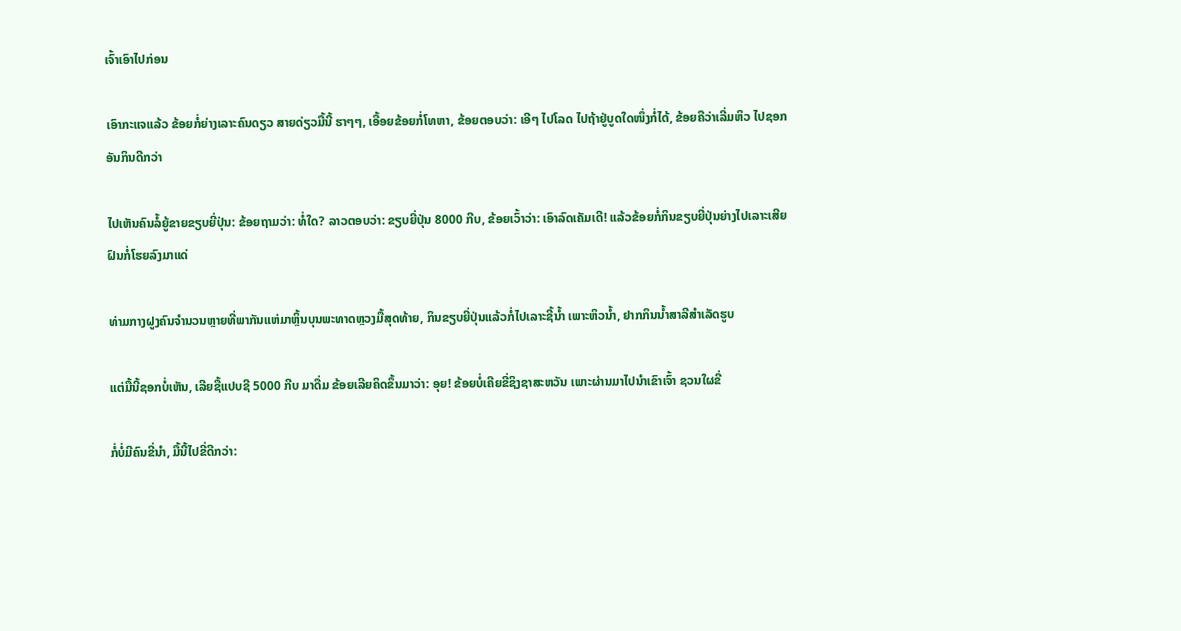ເຈົ້າເອົາໄປກ່ອນ

ເອົາກະແຈແລ້ວ ຂ້ອຍກໍ່ຍ່າງເລາະຄົນດຽວ ສາຍດ່ຽວມື້ນີ້ ຮາໆໆ, ເອື້ອຍຂ້ອຍກໍ່ໂທຫາ, ຂ້ອຍຕອບວ່າ: ເອີໆ ໄປໂລດ ໄປຖ້າຢູ່ບູດໃດໜຶ່ງກໍ່ໄດ້, ຂ້ອຍຄືວ່າເລີ່ມຫິວ ໄປຊອກອັນກິນດີກວ່າ

ໄປເຫັນຄົນລໍ້ຍູ້ຂາຍຂຽບຍີ່ປຸ່ນ: ຂ້ອຍຖາມວ່າ: ທໍ່ໃດ? ລາວຕອບວ່າ: ຂຽບຍີ່ປຸ່ນ 8000 ກີບ, ຂ້ອຍເວົ້າວ່າ: ເອົາລົດເຄັມເດີ! ແລ້ວຂ້ອຍກໍ່ກິນຂຽບຍີ່ປຸ່ນຍ່າງໄປເລາະເສີຍ ຝົນກໍ່ໂຮຍລົງມາແດ່

ທ່າມກາງຝູງຄົນຈຳນວນຫຼາຍທີ່ພາກັນແຫ່ມາຫຼິ້ນບຸນພະທາດຫຼວງມື້ສຸດທ້າຍ, ກິນຂຽບຍີ່ປຸ່ນແລ້ວກໍ່ໄປເລາະຊີ້ນ້ຳ ເພາະຫິວນ້ຳ, ຢາກກິນນ້ຳສາລີສຳເລັດຮູບ

ແຕ່ມື້ນີ້ຊອກບໍ່ເຫັນ, ເລີຍຊື້ແປບຊີ 5000 ກີບ ມາດື່ມ ຂ້ອຍເລີຍຄິດຂຶ້ນມາວ່າ: ອຸຍ! ຂ້ອຍບໍ່ເຄີຍຂີ່ຊິງຊາສະຫວັນ ເພາະຜ່ານມາໄປນຳເຂົາເຈົ້າ ຊວນໃຜຂີ່

ກໍ່ບໍ່ມີຄົນຂີ່ນຳ, ມື້ນີ້ໄປຂີ່ດີກວ່າ: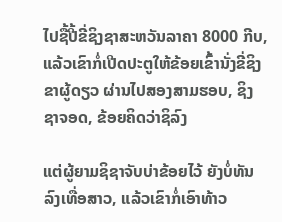ໄປຊື້ປີ້ຂີ່ຊິງຊາສະຫວັນລາຄາ 8000 ກີບ, ແລ້ວເຂົາກໍ່ເປີດປະຕູໃຫ້ຂ້ອຍເຂົ້ານັ່ງຂີ່ຊິງຂາຜູ້ດຽວ ຜ່ານໄປສອງສາມຮອບ, ຊິງຊາຈອດ, ຂ້ອຍຄິດວ່າຊິລົງ

ແຕ່ຜູ້ຍາມຊິຊາຈັບບ່າຂ້ອຍໄວ້ ຍັງບໍ່ທັນລົງເທື່ອສາວ, ແລ້ວເຂົາກໍ່ເອົາທ້າວ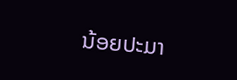ນ້ອຍປະມາ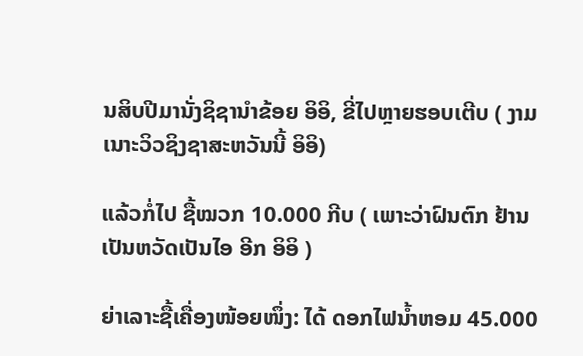ນສິບປີມານັ່ງຊິຊານຳຂ້ອຍ ອິອິ, ຂີ່ໄປຫຼາຍຮອບເຕີບ ( ງາມເນາະວິວຊິງຊາສະຫວັນນີ້ ອິອິ)

ແລ້ວກໍ່ໄປ ຊື້ໝວກ 10.000 ກີບ ( ເພາະວ່າຝົນຕົກ ຢ້ານເປັນຫວັດເປັນໄອ ອີກ ອິອິ )

ຍ່າເລາະຊື້ເຄື່ອງໜ້ອຍໜຶ່ງ: ໄດ້ ດອກໄຟນ້ຳຫອມ 45.000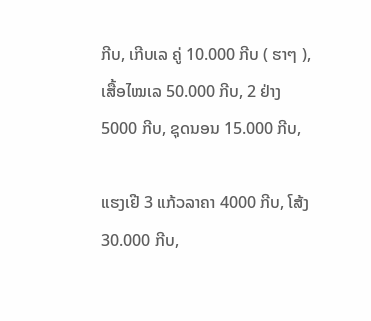ກີບ, ເກີບເລ ຄູ່ 10.000 ກີບ ( ຮາໆ ), ເສື້ອໄໝເລ 50.000 ກີບ, 2 ຢ່າງ 5000 ກີບ, ຊຸດນອນ 15.000 ກີບ,

ແຮງເຢີ 3 ແກ້ວລາຄາ 4000 ກີບ, ໂສ້ງ 30.000 ກີບ,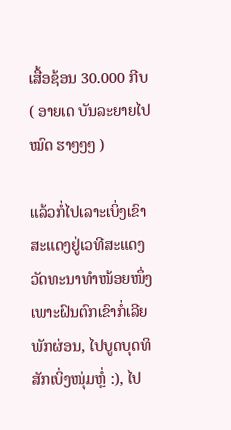ເສື້ອຊ້ອນ 30.000 ກີບ ( ອາຍເດ ບັນລະຍາຍໄປໝົດ ຮາໆໆໆ )

ແລ້ວກໍ່ໄປເລາະເບິ່ງເຂົາສະແດງຢູ່ເວທີສະແດງວັດທະນາທຳໜ້ອຍໜຶ່ງເພາະຝົນຕົກເຂົາກໍ່ເລີຍພັກຜ່ອນ, ໄປບູດບຸດທິສັກເບິ່ງໜຸ່ມຫຼໍ່ :), ໄປ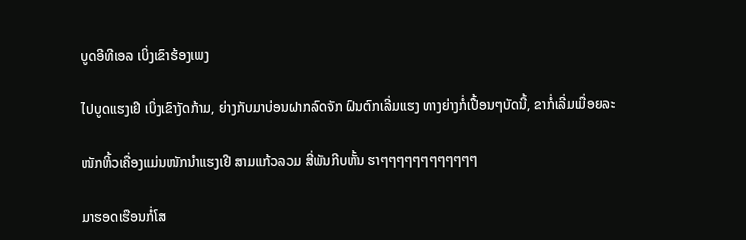ບູດອີທີເອລ ເບິ່ງເຂົາຮ້ອງເພງ

ໄປບູດແຮງເຢີ ເບິ່ງເຂົາງັດກ້າມ, ຍ່າງກັບມາບ່ອນຝາກລົດຈັກ ຝົນຕົກເລີ່ມແຮງ ທາງຍ່າງກໍ່ເປື້ອນໆບັດນີ້, ຂາກໍ່ເລີ່ມເມື່ອຍລະ

ໜັກຫິ້ວເຄື່ອງແມ່ນໜັກນຳແຮງເຢີ ສາມແກ້ວລວມ ສີ່ພັນກີບຫັ້ນ ຮາໆໆໆໆໆໆໆໆໆໆໆໆ

ມາຮອດເຮືອນກໍ່ໂສ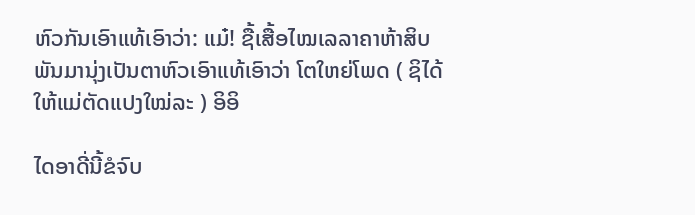ຫົວກັນເອົາແທ້ເອົາວ່າ: ແມ໋! ຊື້ເສື້ອໄໝເລລາຄາຫ້າສິບພັນມານຸ່ງເປັນຕາຫົວເອົາແທ້ເອົາວ່າ ໂຕໃຫຍ່ໂພດ ( ຊິໄດ້ໃຫ້ແມ່ຕັດແປງໃໝ່ລະ ) ອິອິ

ໄດອາດີ່ນີ້ຂໍຈົບ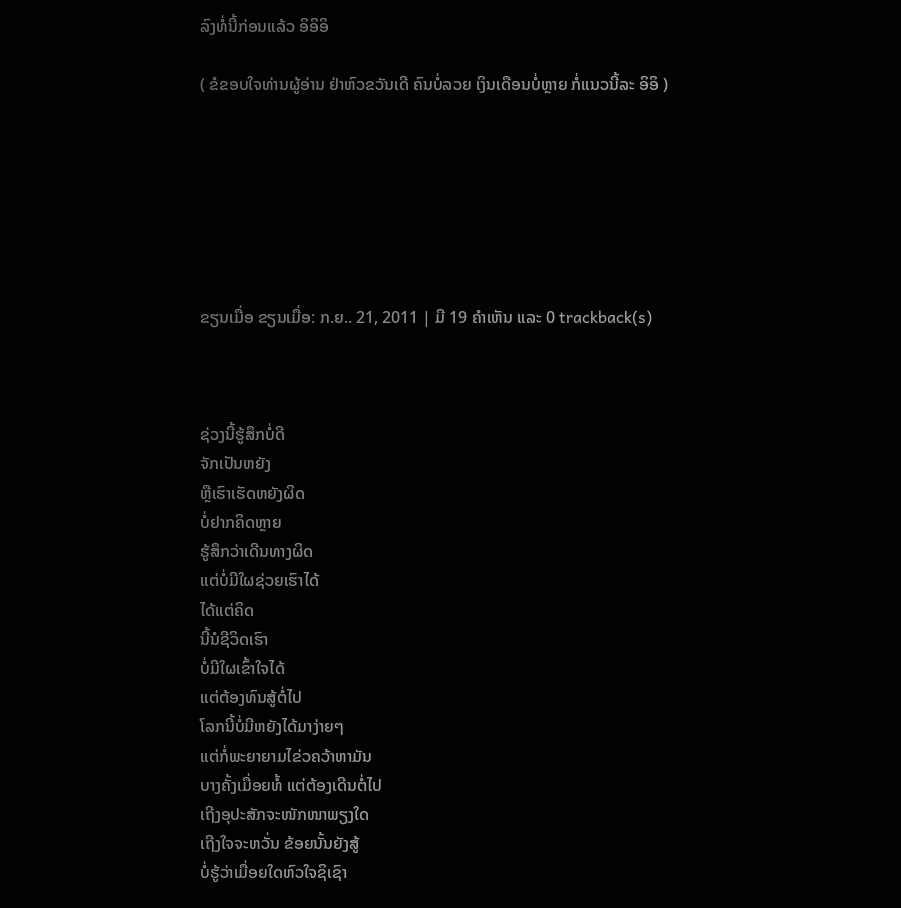ລົງທໍ່ນີ້ກ່ອນແລ້ວ ອິອິອິ

( ຂໍຂອບໃຈທ່ານຜູ້ອ່ານ ຢ່າຫົວຂວັນເດີ ຄົນບໍ່ລວຍ ເງິນເດືອນບໍ່ຫຼາຍ ກໍ່ແນວນີ້ລະ ອິອິ )







ຂຽນເມື່ອ ຂຽນເມື່ອ: ກ.ຍ.. 21, 2011 | ມີ 19 ຄຳເຫັນ ແລະ 0 trackback(s)



ຊ່ວງນີ້ຮູ້ສຶກບໍ່ດີ
ຈັກເປັນຫຍັງ
ຫຼືເຮົາເຮັດຫຍັງຜິດ
ບໍ່ຢາກຄິດຫຼາຍ
ຮູ້ສຶກວ່າເດີນທາງຜິດ
ແຕ່ບໍ່ມີໃຜຊ່ວຍເຮົາໄດ້
ໄດ້ແຕ່ຄິດ
ນີ້ນໍຊີວິດເຮົາ
ບໍ່ມີໃຜເຂົ້າໃຈໄດ້
ແຕ່ຕ້ອງທົນສູ້ຕໍ່ໄປ
ໂລກນີ້ບໍ່ມີຫຍັງໄດ້ມາງ່າຍໆ
ແຕ່ກໍ່ພະຍາຍາມໄຂ່ວຄວ້າຫາມັນ
ບາງຄັ້ງເມື່ອຍທໍ້ ແຕ່ຕ້ອງເດີນຕໍ່ໄປ
ເຖີງອຸປະສັກຈະໜັກໜາພຽງໃດ
ເຖີງໃຈຈະຫວັ່ນ ຂ້ອຍນັ້ນຍັງສູ້
ບໍ່ຮູ້ວ່າເມື່ອຍໃດຫົວໃຈຊິເຊົາ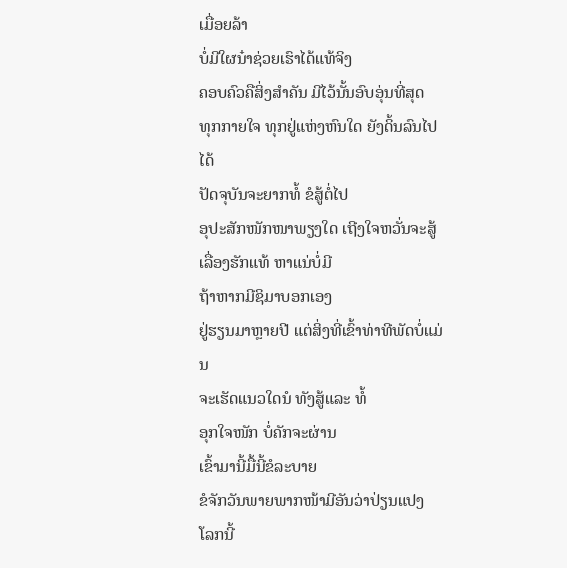ເມື່ອຍລ້າ
ບໍ່ມີໃຜນ໋າຊ່ວຍເຮົາໄດ້ແທ້ຈິງ
ຄອບຄົວຄືສິ່ງສຳຄັນ ມີໄວ້ນັ້ນອົບອຸ່ນທີ່ສຸດ
ທຸກກາຍໃຈ ທຸກຢູ່ແຫ່ງຫົນໃດ ຍັງດິ້ນລົນໄປໄດ້
ປັດຈຸບັນຈະຍາກທໍ້ ຂໍສູ້ຕໍ່ໄປ
ອຸປະສັກໜັກໜາພຽງໃດ ເຖີງໃຈຫວັ່ນຈະສູ້
ເລື່ອງຮັກແທ້ ຫາແນ່ບໍ່ມີ
ຖ້າຫາກມີຊິມາບອກເອງ
ຢູ່ຮຽນມາຫຼາຍປີ ແຕ່ສິ່ງທີ່ເຂົ້າທ່າທີພັດບໍ່ແມ່ນ
ຈະເຮັດແນວໃດນໍ ທັງສູ້ແລະ ທໍ້
ອຸກໃຈໜັກ ບໍ່ຄັກຈະຜ່ານ
ເຂົ້າມານີ້ມື້ນີ້ຂໍລະບາຍ
ຂໍຈັກວັນພາຍພາກໜ້າມີອັນວ່າປ່ຽນແປງ
ໂລກນີ້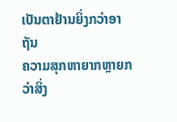ເປັນຕາຢ້ານຍິ່ງກວ່າອາຖັນ
ຄວາມສຸກຫາຍາກຫຼາຍກວ່າສິ່ງ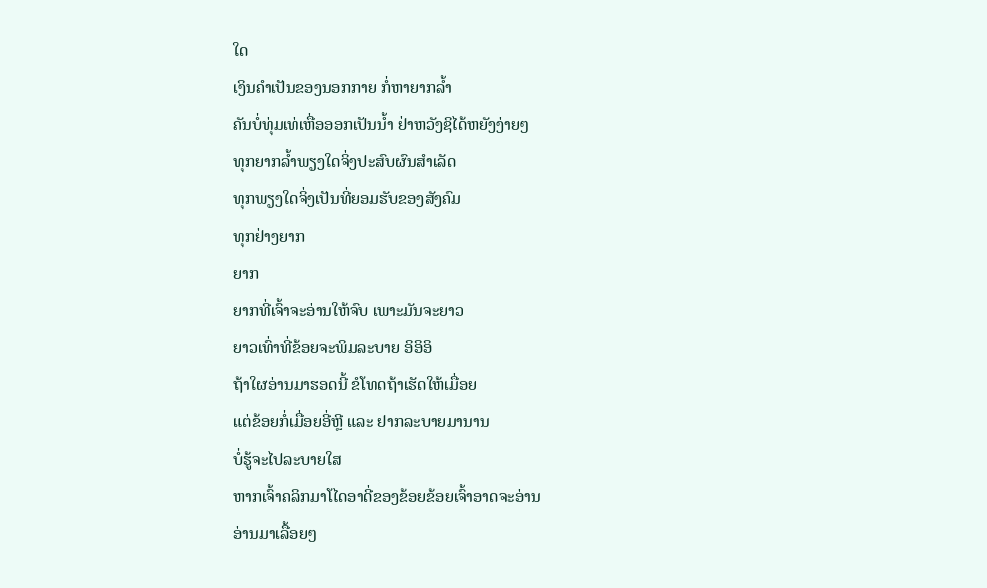ໃດ
ເງິນຄຳເປັນຂອງນອກກາຍ ກໍ່ຫາຍາກລ້ຳ
ຄັນບໍ່ທຸ່ມເທ່ເຫື່ອອອກເປັນນ້ຳ ຢ່າຫວັງຊິໄດ້ຫຍັງງ່າຍໆ
ທຸກຍາກລ້ຳພຽງໃດຈິ່ງປະສົບຜົນສຳເລັດ
ທຸກພຽງໃດຈິ່ງເປັນທີ່ຍອມຮັບຂອງສັງຄົມ
ທຸກຢ່າງຍາກ
ຍາກ
ຍາກທີ່ເຈົ້າຈະອ່ານໃຫ້ຈົບ ເພາະມັນຈະຍາວ
ຍາວເທົ່າທີ່ຂ້ອຍຈະພິມລະບາຍ ອິອິອິ
ຖ້າໃຜອ່ານມາຮອດນີ້ ຂໍໂທດຖ້າເຮັດໃຫ້ເມື່ອຍ
ແຕ່ຂ້ອຍກໍ່ເມື່ອຍອີ່ຫຼີ ແລະ ຢາກລະບາຍມານານ
ບໍ່ຮູ້ຈະໄປລະບາຍໃສ
ຫາກເຈົ້າຄລິກມາໂໄດອາດີ່ຂອງຂ້ອຍຂ້ອຍເຈົ້າອາດຈະອ່ານ
ອ່ານມາເລື້ອຍໆ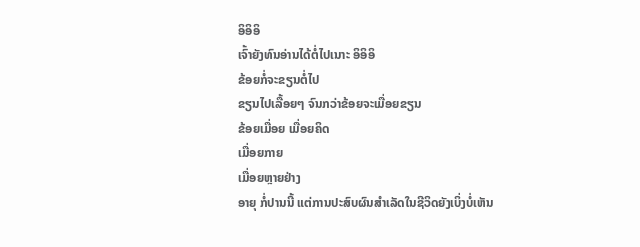ອິອິອິ
ເຈົ້າຍັງທົນອ່ານໄດ້ຕໍ່ໄປເນາະ ອິອິອິ
ຂ້ອຍກໍ່ຈະຂຽນຕໍ່ໄປ
ຂຽນໄປເລື້ອຍໆ ຈົນກວ່າຂ້ອຍຈະເມື່ອຍຂຽນ
ຂ້ອຍເມື່ອຍ ເມື່ອຍຄິດ
ເມື່ອຍກາຍ
ເມື່ອຍຫຼາຍຢ່າງ
ອາຍຸ ກໍ່ປານນີ້ ແຕ່ການປະສົບຜົນສຳເລັດໃນຊີວິດຍັງເບິ່ງບໍ່ເຫັນ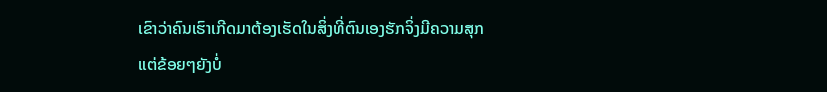ເຂົາວ່າຄົນເຮົາເກີດມາຕ້ອງເຮັດໃນສິ່ງທີ່ຕົນເອງຮັກຈິ່ງມີຄວາມສຸກ
ແຕ່ຂ້ອຍໆຍັງບໍ່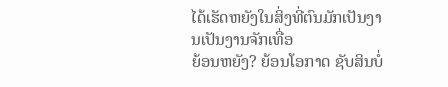ໄດ້ເຮັດຫຍັງໃນສິ່ງທີ່ຕົນມັກເປັນງານເປັນງານຈັກເທື່ອ
ຍ້ອນຫຍັງ? ຍ້ອນໂອກາດ ຊັບສິນບໍ່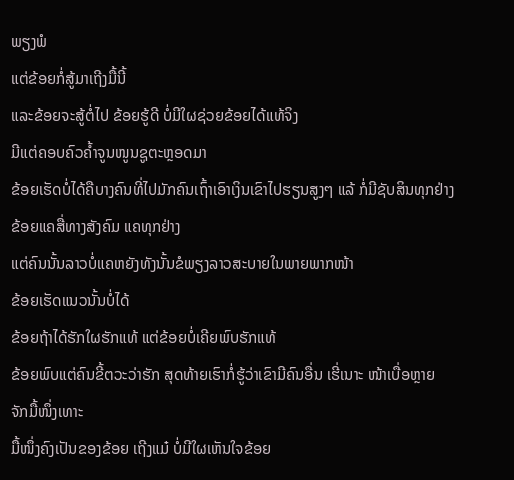ພຽງພໍ
ແຕ່ຂ້ອຍກໍ່ສູ້ມາເຖີງມື້ນີ້
ແລະຂ້ອຍຈະສູ້ຕໍ່ໄປ ຂ້ອຍຮູ້ດີ ບໍ່ມີໃຜຊ່ວຍຂ້ອຍໄດ້ແທ້ຈິງ
ມີແຕ່ຄອບຄົວຄ້ຳຈູນໜູນຊູຕະຫຼອດມາ
ຂ້ອຍເຮັດບໍ່ໄດ້ຄືບາງຄົນທີ່ໄປມັກຄົນເຖົ້າເອົາເງິນເຂົາໄປຮຽນສູງໆ ແລ້ ກໍ່ມີຊັບສິນທຸກຢ່າງ
ຂ້ອຍແຄສື່ທາງສັງຄົມ ແຄທຸກຢ່າງ
ແຕ່ຄົນນັ້ນລາວບໍ່ແຄຫຍັງທັງນັ້ນຂໍພຽງລາວສະບາຍໃນພາຍພາກໜ້າ
ຂ້ອຍເຮັດແນວນັ້ນບໍ່ໄດ້
ຂ້ອຍຖ້າໄດ້ຮັກໃຜຮັກແທ້ ແຕ່ຂ້ອຍບໍ່ເຄີຍພົບຮັກແທ້
ຂ້ອຍພົບແຕ່ຄົນຂີ້ຕວະວ່າຮັກ ສຸດທ້າຍເຮົາກໍ່ຮູ້ວ່າເຂົາມີຄົນອື່ນ ເຮີ່ເນາະ ໜ້າເບື່ອຫຼາຍ
ຈັກມື້ໜຶ່ງເທາະ
ມື້ໜຶ່ງຄົງເປັນຂອງຂ້ອຍ ເຖີງແມ໋ ບໍ່ມີໃຜເຫັນໃຈຂ້ອຍ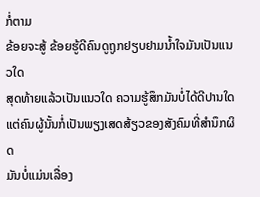ກໍ່ຕາມ
ຂ້ອຍຈະສູ້ ຂ້ອຍຮູ້ດີຄົນດູຖູກຢຽບຢາມນ້ຳໃຈມັນເປັນແນວໃດ
ສຸດທ້າຍແລ້ວເປັນແນວໃດ ຄວາມຮູ້ສຶກມັນບໍ່ໄດ້ດີປານໃດ ແຕ່ຄົນຜູ້ນັ້ນກໍ່ເປັນພຽງເສດສ້ຽວຂອງສັງຄົມທີ່ສຳນຶກຜິດ
ມັນບໍ່ແມ່ນເລື່ອງ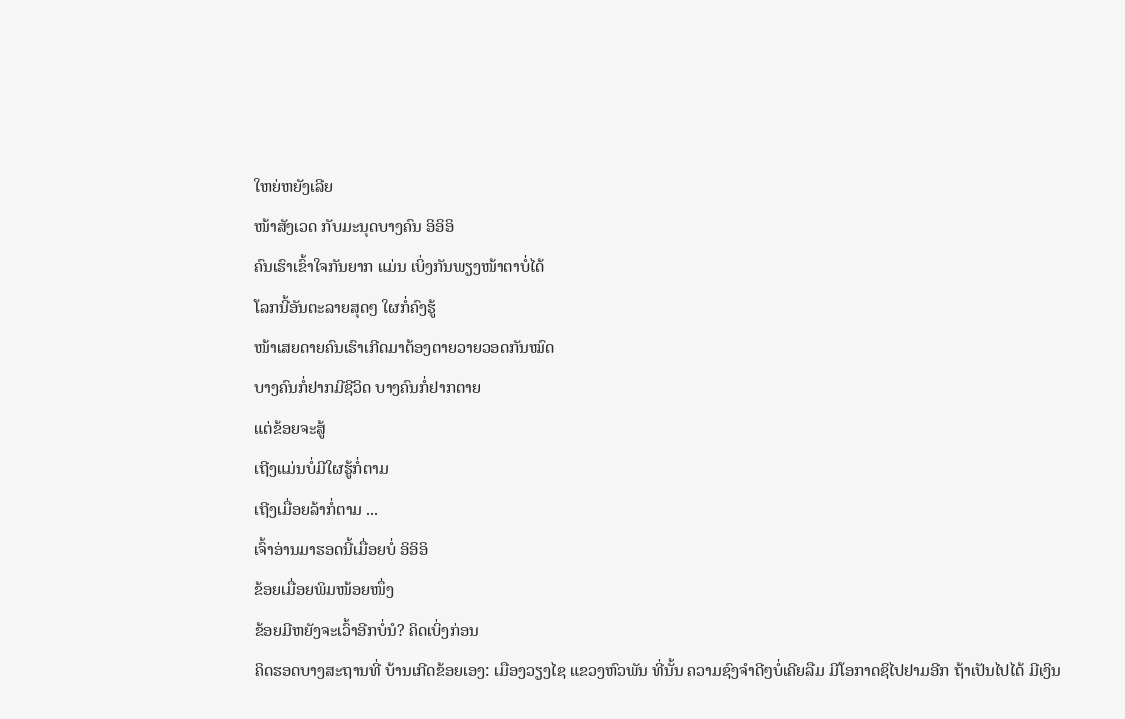ໃຫຍ່ຫຍັງເລີຍ
ໜ້າສັງເວດ ກັບມະນຸດບາງຄົນ ອິອິອິ
ຄົນເຮົາເຂົ້າໃຈກັນຍາກ ແມ່ນ ເບິ່ງກັນພຽງໜ້າຕາບໍ່ໄດ້
ໂລກນີ້ອັນຕະລາຍສຸດໆ ໃຜກໍ່ຄົງຮູ້
ໜ້າເສຍດາຍຄົນເຮົາເກີດມາຕ້ອງຕາຍວາຍວອດກັນໝົດ
ບາງຄົນກໍ່ຢາກມີຊີວິດ ບາງຄົນກໍ່ຢາກຕາຍ
ແຕ່ຂ້ອຍຈະສູ້
ເຖີງແມ່ນບໍ່ມີໃຜຮູ້ກໍ່ຕາມ
ເຖີງເມື່ອຍລ້າກໍ່ຕາມ ...
ເຈົ້າອ່ານມາຮອດນີ້ເມື່ອຍບໍ່ ອິອິອິ
ຂ້ອຍເມື່ອຍພິມໜ້ອຍໜຶ່ງ
ຂ້ອຍມີຫຍັງຈະເວົ້າອີກບໍ່ນໍ? ຄິດເບິ່ງກ່ອນ
ຄິດຮອດບາງສະຖານທີ່ ບ້ານເກີດຂ້ອຍເອງ: ເມືອງວຽງໄຊ ແຂວງຫົວພັນ ທີ່ນັ້ນ ຄວາມຊົງຈຳດີໆບໍ່ເຄີຍລືມ ມີໂອກາດຊິໄປຢາມອີກ ຖ້າເປັນໄປໄດ້ ມີເງິນ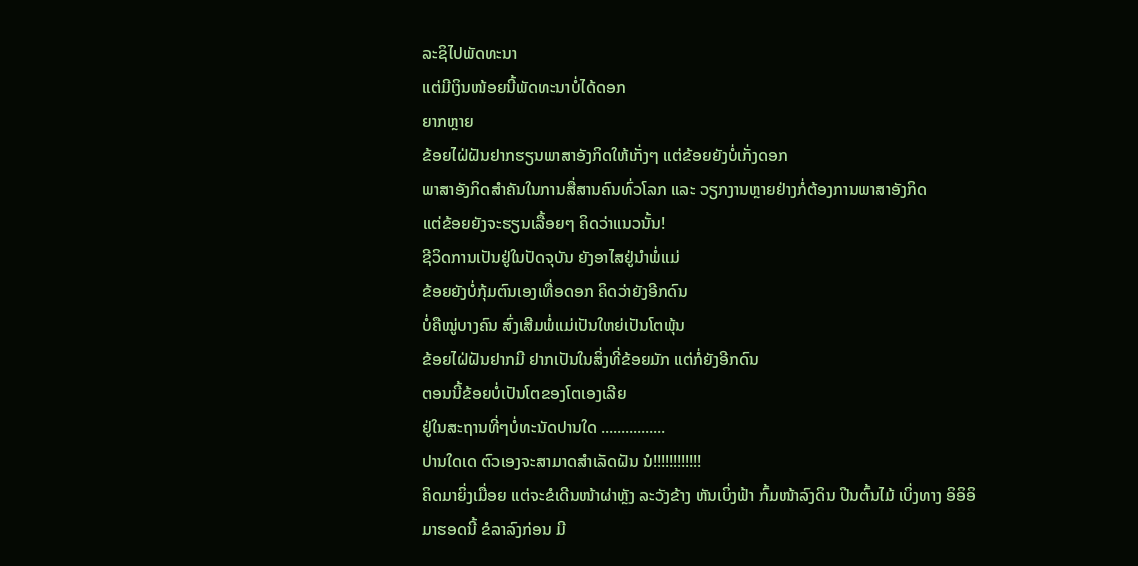ລະຊິໄປພັດທະນາ
ແຕ່ມີເງິນໜ້ອຍນີ້ພັດທະນາບໍ່ໄດ້ດອກ
ຍາກຫຼາຍ
ຂ້ອຍໄຝ່ຝັນຢາກຮຽນພາສາອັງກິດໃຫ້ເກັ່ງໆ ແຕ່ຂ້ອຍຍັງບໍ່ເກັ່ງດອກ
ພາສາອັງກິດສຳຄັນໃນການສື່ສານຄົນທົ່ວໂລກ ແລະ ວຽກງານຫຼາຍຢ່າງກໍ່ຕ້ອງການພາສາອັງກິດ
ແຕ່ຂ້ອຍຍັງຈະຮຽນເລື້ອຍໆ ຄິດວ່າແນວນັ້ນ!
ຊີວິດການເປັນຢູ່ໃນປັດຈຸບັນ ຍັງອາໄສຢູ່ນຳພໍ່ແມ່
ຂ້ອຍຍັງບໍ່ກຸ້ມຕົນເອງເທື່ອດອກ ຄິດວ່າຍັງອີກດົນ
ບໍ່ຄືໝູ່ບາງຄົນ ສົ່ງເສີມພໍ່ແມ່ເປັນໃຫຍ່ເປັນໂຕພຸ້ນ
ຂ້ອຍໄຝ່ຝັນຢາກມີ ຢາກເປັນໃນສິ່ງທີ່ຂ້ອຍມັກ ແຕ່ກໍ່ຍັງອີກດົນ
ຕອນນີ້ຂ້ອຍບໍ່ເປັນໂຕຂອງໂຕເອງເລີຍ
ຢູ່ໃນສະຖານທີ່ໆບໍ່ທະນັດປານໃດ ................
ປານໃດເດ ຕົວເອງຈະສາມາດສຳເລັດຝັນ ນໍ!!!!!!!!!!!!
ຄິດມາຍິ່ງເມື່ອຍ ແຕ່ຈະຂໍເດີນໜ້າຜ່າຫຼັງ ລະວັງຂ້າງ ຫັນເບິ່ງຟ້າ ກົ້ມໜ້າລົງດິນ ປີນຕົ້ນໄມ້ ເບິ່ງທາງ ອິອິອິ
ມາຮອດນີ້ ຂໍລາລົງກ່ອນ ມີ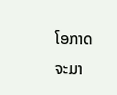ໂອກາດຈະມາ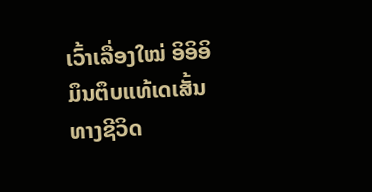ເວົ້າເລື່ອງໃໝ່ ອິອິອິ
ມຶນຕຶບແທ້ເດເສັ້ນທາງຊີວິດ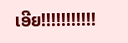ເອີຍ!!!!!!!!!!!